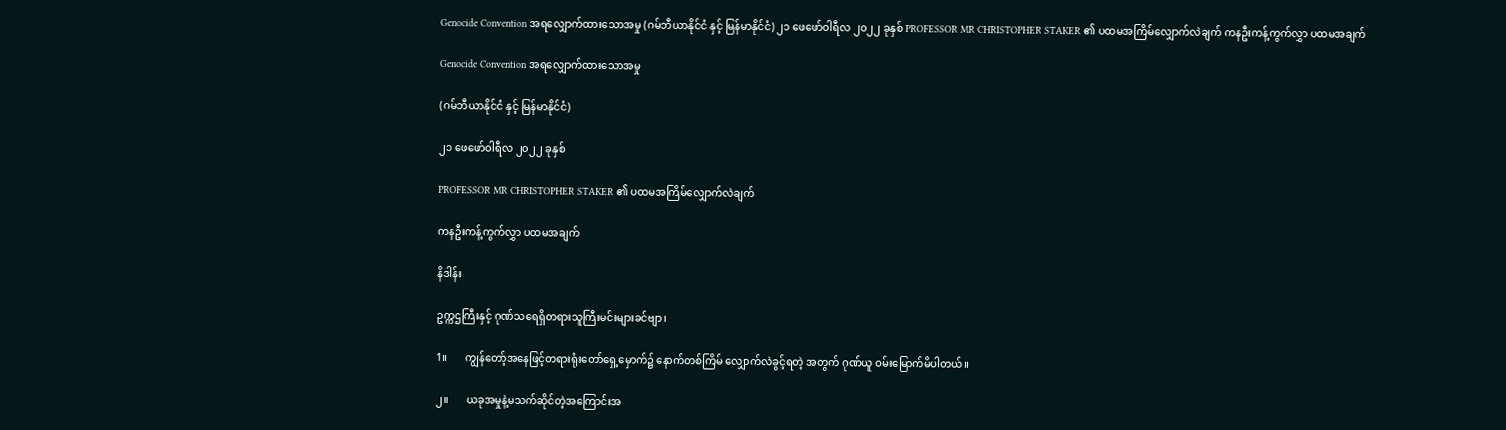Genocide Convention အရလျှောက်ထားသောအမှု (ဂမ်ဘီယာနိုင်ငံ နှင့် မြန်မာနိုင်ငံ) ၂၁ ဖေဖော်ဝါရီလ ၂၀၂၂ ခုနှစ် PROFESSOR MR CHRISTOPHER STAKER ၏ ပထမအကြိမ်လျှောက်လဲချက် ကနဦးကန့်ကွက်လွှာ ပထမအချက်

Genocide Convention အရလျှောက်ထားသောအမှု

(ဂမ်ဘီယာနိုင်ငံ နှင့် မြန်မာနိုင်ငံ)

၂၁ ဖေဖော်ဝါရီလ ၂၀၂၂ ခုနှစ်

PROFESSOR MR CHRISTOPHER STAKER ၏ ပထမအကြိမ်လျှောက်လဲချက်

ကနဦးကန့်ကွက်လွှာ ပထမအချက်

နိဒါန်း

ဥက္ကဌကြီးနှင့် ဂုဏ်သရေရှိတရားသူကြီးမင်းများခင်ဗျာ၊

1။       ကျွန်တော့်အနေဖြင့်တရားရုံးတော်ရှေ့မှောက်၌ နောက်တစ်ကြိမ် လျှောက်လဲခွင့်ရတဲ့ အတွက် ဂုဏ်ယူ ဝမ်းမြောက်မိပါတယ်။

၂။       ယခုအမှုနဲ့မသက်ဆိုင်တဲ့အကြောင်းအ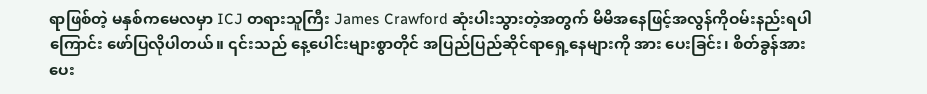ရာဖြစ်တဲ့ မနှစ်ကမေလမှာ ICJ တရားသူကြီး James Crawford ဆုံးပါးသွားတဲ့အတွက် မိမိအနေဖြင့်အလွန်ကိုဝမ်းနည်းရပါကြောင်း ဖော်ပြလိုပါတယ်။ ၎င်းသည် နေ့ပေါင်းများစွာတိုင် အပြည်ပြည်ဆိုင်ရာရှေ့နေများကို အား ပေးခြင်း၊ စိတ်ခွန်အားပေး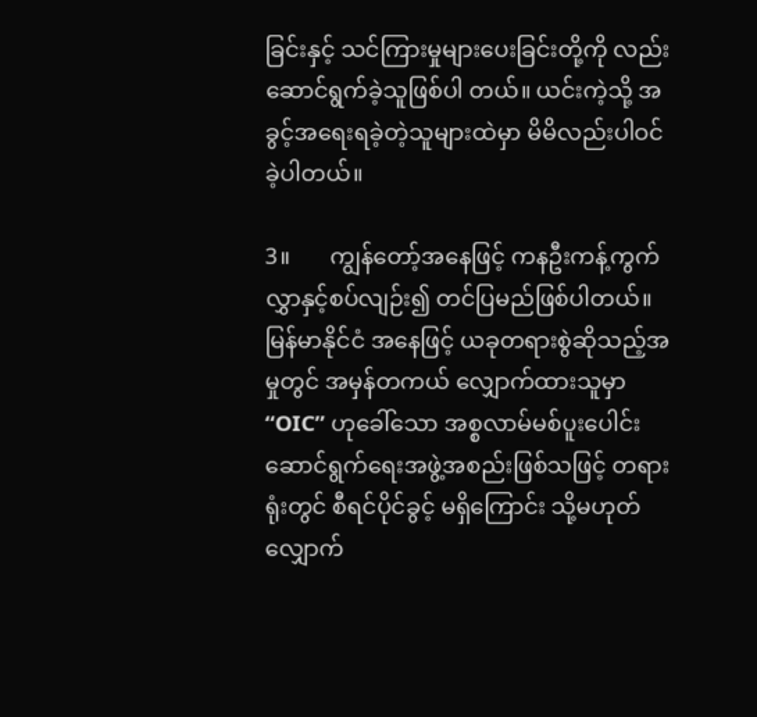ခြင်းနှင့် သင်ကြားမှုများပေးခြင်းတို့ကို လည်းဆောင်ရွက်ခဲ့သူဖြစ်ပါ တယ်။ ယင်းကဲ့သို့ အခွင့်အရေးရခဲ့တဲ့သူများထဲမှာ မိမိလည်းပါဝင်ခဲ့ပါတယ်။

3။       ကျွန်တော့်အနေဖြင့် ကနဦးကန့်ကွက်လွှာနှင့်စပ်လျဉ်း၍ တင်ပြမည်ဖြစ်ပါတယ်။ မြန်မာနိုင်ငံ အနေဖြင့် ယခုတရားစွဲဆိုသည့်အမှုတွင် အမှန်တကယ် လျှောက်ထားသူမှာ “OIC” ဟုခေါ်သော အစ္စလာမ်မစ်ပူးပေါင်းဆောင်ရွက်ရေးအဖွဲ့အစည်းဖြစ်သဖြင့် တရားရုံးတွင် စီရင်ပိုင်ခွင့် မရှိကြောင်း သို့မဟုတ် လျှောက်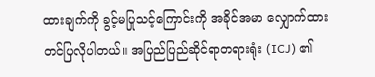ထားချက်ကို ခွင့်မပြုသင့်ကြောင်းကို အခိုင်အမာ လျှောက်ထားတင်ပြလိုပါတယ်။ အပြည်ပြည်ဆိုင်ရာတရားရုံး (ICJ) ၏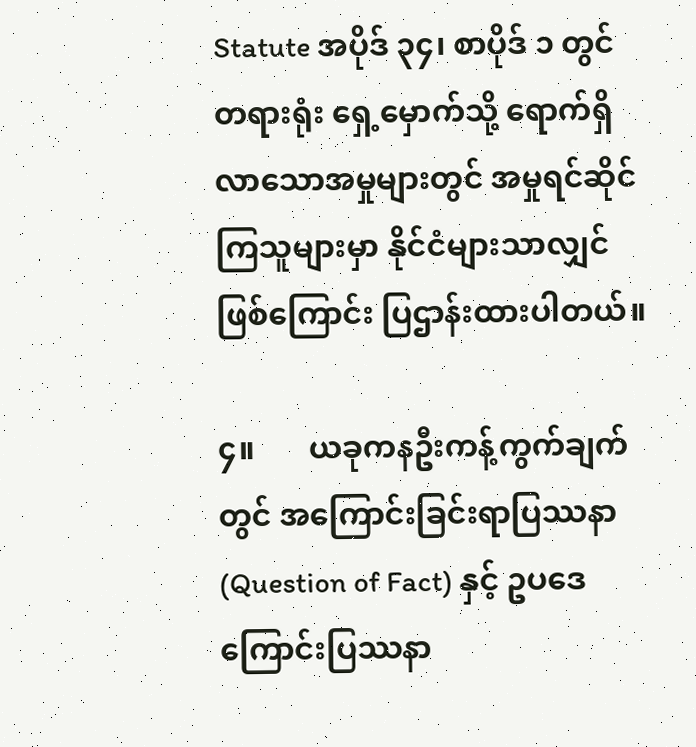Statute အပိုဒ် ၃၄၊ စာပိုဒ် ၁ တွင် တရားရုံး ရှေ့မှောက်သို့ ရောက်ရှိလာသောအမှုများတွင် အမှုရင်ဆိုင်ကြသူများမှာ နိုင်ငံများသာလျှင်ဖြစ်ကြောင်း ပြဌာန်းထားပါတယ်။

၄။       ယခုကနဦးကန့်ကွက်ချက်တွင် အကြောင်းခြင်းရာပြဿနာ (Question of Fact) နှင့် ဥပဒေကြောင်းပြဿနာ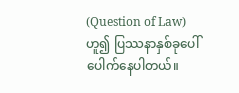(Question of Law) ဟူ၍ ပြဿနာနှစ်ခုပေါ်ပေါက်နေပါတယ်။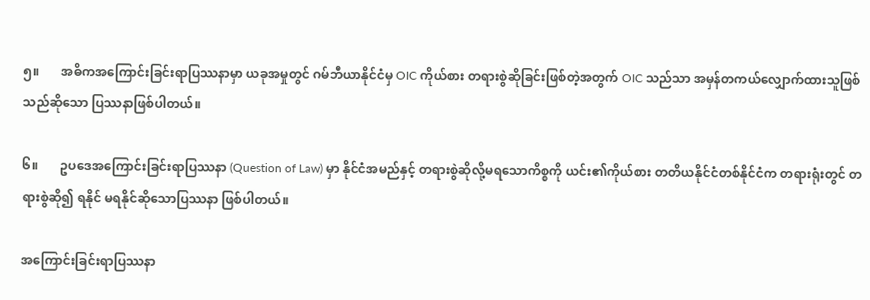၅။       အဓိကအကြောင်းခြင်းရာပြဿနာမှာ ယခုအမှုတွင် ဂမ်ဘီယာနိုင်ငံမှ OIC ကိုယ်စား တရားစွဲဆိုခြင်းဖြစ်တဲ့အတွက် OIC သည်သာ အမှန်တကယ်လျှောက်ထားသူဖြစ်သည်ဆိုသော ပြဿနာဖြစ်ပါတယ်။

၆။       ဥပဒေအကြောင်းခြင်းရာပြဿနာ (Question of Law) မှာ နိုင်ငံအမည်နှင့် တရားစွဲဆိုလို့မရသောကိစ္စကို ယင်း၏ကိုယ်စား တတိယနိုင်ငံတစ်နိုင်ငံက တရားရုံးတွင် တရားစွဲဆို၍ ရနိုင် မရနိုင်ဆိုသောပြဿနာ ဖြစ်ပါတယ်။

အကြောင်းခြင်းရာပြဿနာ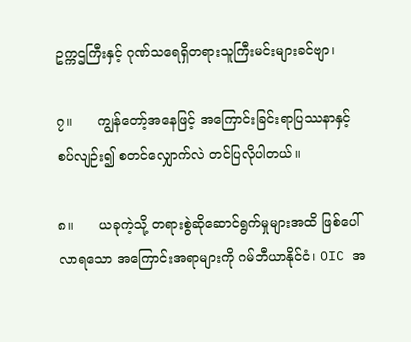ဥက္ကဌကြီးနှင့် ဂုဏ်သရေရှိတရားသူကြီးမင်းများခင်ဗျာ၊

၇။      ကျွန်တော့်အနေဖြင့် အကြောင်းခြင်းရာပြဿနာနှင့်စပ်လျဉ်း၍ စတင်လျှောက်လဲ တင်ပြလိုပါတယ်။

၈။      ယခုကဲ့သို့ တရားစွဲဆိုဆောင်ရွက်မှုများအထိ ဖြစ်ပေါ်လာရသော အကြောင်းအရာများကို ဂမ်ဘီယာနိုင်ငံ၊ OIC အ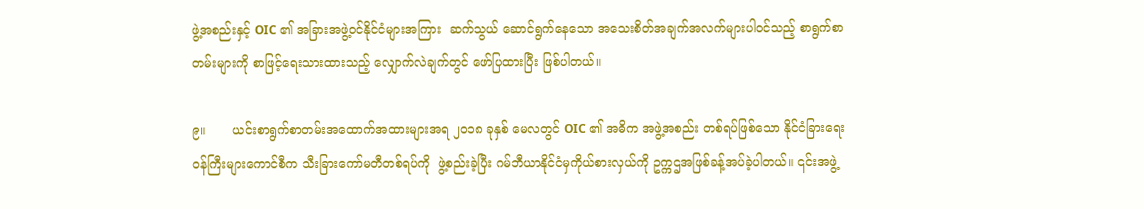ဖွဲ့အစည်းနှင့် OIC ၏ အခြားအဖွဲ့ဝင်နိုင်ငံများအကြား  ဆက်သွယ် ဆောင်ရွက်နေသော အသေးစိတ်အချက်အလက်များပါဝင်သည့် စာရွက်စာတမ်းများကို စာဖြင့်ရေးသားထားသည့် လျှောက်လဲချက်တွင် ဖော်ပြထားပြီး ဖြစ်ပါတယ်။

၉။       ယင်းစာရွက်စာတမ်းအထောက်အထားများအရ ၂၀၁၈ ခုနှစ် မေလတွင် OIC ၏ အဓိက အဖွဲ့အစည်း တစ်ရပ်ဖြစ်သော နိုင်ငံခြားရေးဝန်ကြီးများကောင်စီက သီးခြားကော်မတီတစ်ရပ်ကို  ဖွဲ့စည်းခဲ့ပြီး ဂမ်ဘီယာနိုင်ငံမှကိုယ်စားလှယ်ကို ဥက္ကဌအဖြစ်ခန့်အပ်ခဲ့ပါတယ်။ ၎င်းအဖွဲ့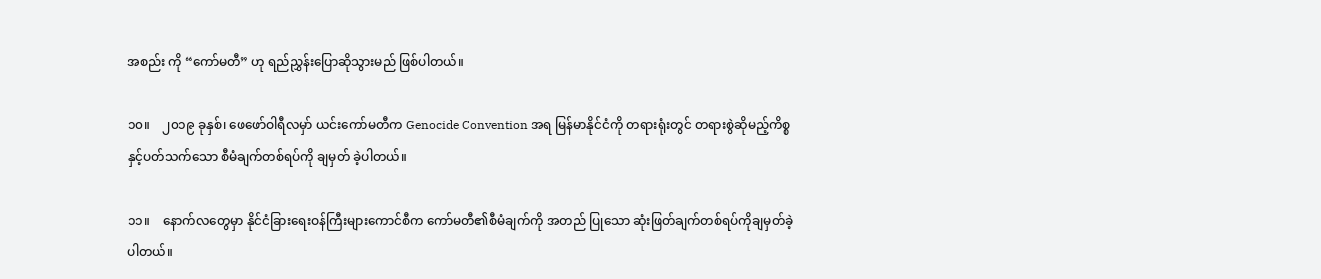အစည်း ကို “ကော်မတီ” ဟု ရည်ညွှန်းပြောဆိုသွားမည် ဖြစ်ပါတယ်။

၁၀။    ၂၀၁၉ ခုနှစ်၊ ဖေဖော်ဝါရီလမှာ် ယင်းကော်မတီက Genocide Convention အရ မြန်မာနိုင်ငံကို တရားရုံးတွင် တရားစွဲဆိုမည့်ကိစ္စနှင့်ပတ်သက်သော စီမံချက်တစ်ရပ်ကို ချမှတ် ခဲ့ပါတယ်။

၁၁။    နောက်လတွေမှာ နိုင်ငံခြားရေးဝန်ကြီးများကောင်စီက ကော်မတီ၏စီမံချက်ကို အတည် ပြုသော ဆုံးဖြတ်ချက်တစ်ရပ်ကိုချမှတ်ခဲ့ပါတယ်။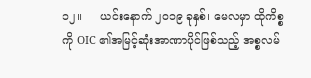၁၂။     ယင်းနောက် ၂၀၁၉ ခုနှစ်၊ မေလမှာ ထိုကိစ္စကို OIC ၏အမြင့်ဆုံးအာဏာပိုင်ဖြစ်သည့် အစ္စလမ်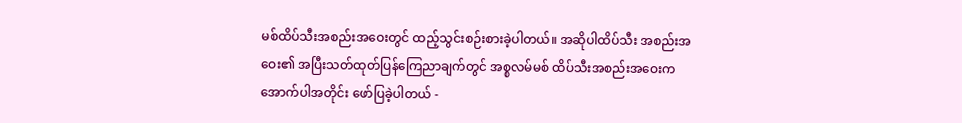မစ်ထိပ်သီးအစည်းအဝေးတွင် ထည့်သွင်းစဉ်းစားခဲ့ပါတယ်။ အဆိုပါထိပ်သီး အစည်းအဝေး၏ အပြီးသတ်ထုတ်ပြန်ကြေညာချက်တွင် အစ္စလမ်မစ် ထိပ်သီးအစည်းအဝေးက အောက်ပါအတိုင်း ဖော်ပြခဲ့ပါတယ် -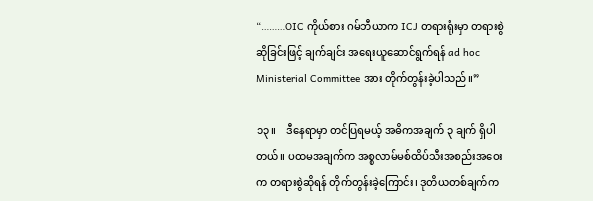“………OIC ကိုယ်စား ဂမ်ဘီယာက ICJ တရားရုံးမှာ တရားစွဲဆိုခြင်းဖြင့် ချက်ချင်း အရေးယူဆောင်ရွက်ရန် ad hoc Ministerial Committee အား တိုက်တွန်းခဲ့ပါသည်။”

၁၃။    ဒီနေရာမှာ တင်ပြရမယ့် အဓိကအချက် ၃ ချက် ရှိပါတယ်။ ပထမအချက်က အစ္စလာမ်မစ်ထိပ်သီးအစည်းအဝေးက တရားစွဲဆိုရန် တိုက်တွန်းခဲ့ကြောင်း၊ ဒုတိယတစ်ချက်က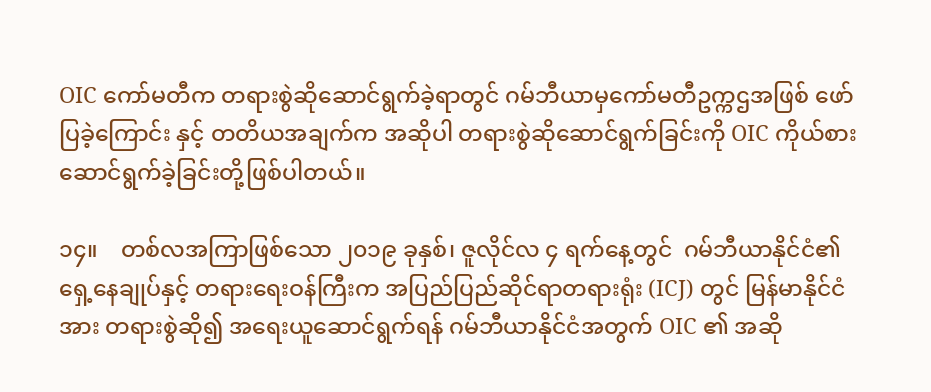OIC ကော်မတီက တရားစွဲဆိုဆောင်ရွက်ခဲ့ရာတွင် ဂမ်ဘီယာမှကော်မတီဥက္ကဌအဖြစ် ဖော်ပြခဲ့ကြောင်း နှင့် တတိယအချက်က အဆိုပါ တရားစွဲဆိုဆောင်ရွက်ခြင်းကို OIC ကိုယ်စား ဆောင်ရွက်ခဲ့ခြင်းတို့ဖြစ်ပါတယ်။

၁၄။    တစ်လအကြာဖြစ်သော ၂၀၁၉ ခုနှစ်၊ ဇူလိုင်လ ၄ ရက်နေ့တွင်  ဂမ်ဘီယာနိုင်ငံ၏ ရှေ့နေချုပ်နှင့် တရားရေးဝန်ကြီးက အပြည်ပြည်ဆိုင်ရာတရားရုံး (ICJ) တွင် မြန်မာနိုင်ငံအား တရားစွဲဆို၍ အရေးယူဆောင်ရွက်ရန် ဂမ်ဘီယာနိုင်ငံအတွက် OIC ၏ အဆို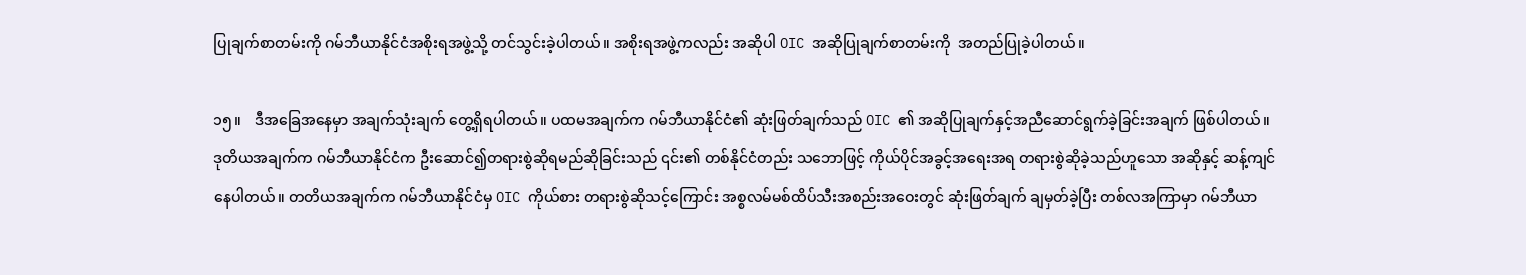ပြုချက်စာတမ်းကို ဂမ်ဘီယာနိုင်ငံအစိုးရအဖွဲ့သို့ တင်သွင်းခဲ့ပါတယ်။ အစိုးရအဖွဲ့ကလည်း အဆိုပါ OIC အဆိုပြုချက်စာတမ်းကို  အတည်ပြုခဲ့ပါတယ်။

၁၅။    ဒီအခြေအနေမှာ အချက်သုံးချက် တွေ့ရှိရပါတယ်။ ပထမအချက်က ဂမ်ဘီယာနိုင်ငံ၏ ဆုံးဖြတ်ချက်သည် OIC ၏ အဆိုပြုချက်နှင့်အညီဆောင်ရွက်ခဲ့ခြင်းအချက် ဖြစ်ပါတယ်။ ဒုတိယအချက်က ဂမ်ဘီယာနိုင်ငံက ဦးဆောင်၍တရားစွဲဆိုရမည်ဆိုခြင်းသည် ၎င်း၏ တစ်နိုင်ငံတည်း သဘောဖြင့် ကိုယ်ပိုင်အခွင့်အရေးအရ တရားစွဲဆိုခဲ့သည်ဟူသော အဆိုနှင့် ဆန့်ကျင်နေပါတယ်။ တတိယအချက်က ဂမ်ဘီယာနိုင်ငံမှ OIC ကိုယ်စား တရားစွဲဆိုသင့်ကြောင်း အစ္စလမ်မစ်ထိပ်သီးအစည်းအဝေးတွင် ဆုံးဖြတ်ချက် ချမှတ်ခဲ့ပြီး တစ်လအကြာမှာ ဂမ်ဘီယာ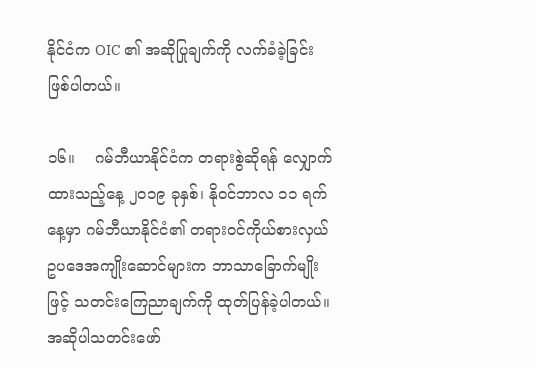နိုင်ငံက OIC ၏ အဆိုပြုချက်ကို လက်ခံခဲ့ခြင်း ဖြစ်ပါတယ်။

၁၆။    ဂမ်ဘီယာနိုင်ငံက တရားစွဲဆိုရန် လျှောက်ထားသည့်နေ့ ၂၀၁၉ ခုနှစ်၊ နိုဝင်ဘာလ ၁၁ ရက်နေ့မှာ ဂမ်ဘီယာနိုင်ငံ၏ တရားဝင်ကိုယ်စားလှယ် ဥပဒေအကျိုးဆောင်များက ဘာသာခြောက်မျိုးဖြင့် သတင်းကြေညာချက်ကို ထုတ်ပြန်ခဲ့ပါတယ်။ အဆိုပါသတင်းဖော်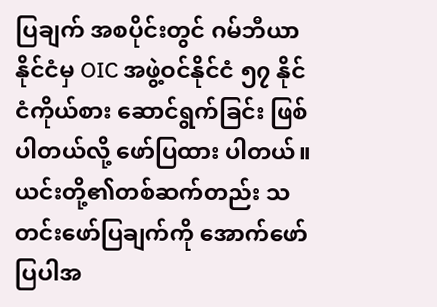ပြချက် အစပိုင်းတွင် ဂမ်ဘီယာနိုင်ငံမှ OIC အဖွဲ့ဝင်နိုင်ငံ ၅၇ နိုင်ငံကိုယ်စား ဆောင်ရွက်ခြင်း ဖြစ်ပါတယ်လို့ ဖော်ပြထား ပါတယ်။ ယင်းတို့၏တစ်ဆက်တည်း သတင်းဖော်ပြချက်ကို အောက်ဖော်ပြပါအ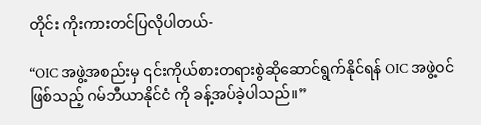တိုင်း ကိုးကားတင်ပြလိုပါတယ်-

“OIC အဖွဲ့အစည်းမှ ၎င်းကိုယ်စားတရားစွဲဆိုဆောင်ရွက်နိုင်ရန် OIC အဖွဲ့ဝင်ဖြစ်သည့် ဂမ်ဘီယာနိုင်ငံ ကို ခန့်အပ်ခဲ့ပါသည်။”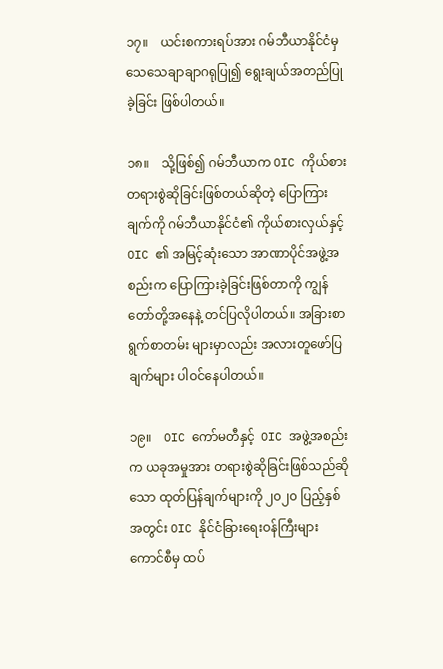၁၇။    ယင်းစကားရပ်အား ဂမ်ဘီယာနိုင်ငံမှ သေသေချာချာဂရုပြု၍ ရွေးချယ်အတည်ပြုခဲ့ခြင်း ဖြစ်ပါတယ်။

၁၈။    သို့ဖြစ်၍ ဂမ်ဘီယာက OIC ကိုယ်စား တရားစွဲဆိုခြင်းဖြစ်တယ်ဆိုတဲ့ ပြောကြားချက်ကို ဂမ်ဘီယာနိုင်ငံ၏ ကိုယ်စားလှယ်နှင့် OIC ၏ အမြင့်ဆုံးသော အာဏာပိုင်အဖွဲ့အစည်းက ပြောကြားခဲ့ခြင်းဖြစ်တာကို ကျွန်တော်တို့အနေနဲ့ တင်ပြလိုပါတယ်။ အခြားစာရွက်စာတမ်း များမှာလည်း အလားတူဖော်ပြချက်များ ပါဝင်နေပါတယ်။

၁၉။    OIC ကော်မတီနှင့်  OIC အဖွဲ့အစည်းက ယခုအမှုအား တရားစွဲဆိုခြင်းဖြစ်သည်ဆိုသော ထုတ်ပြန်ချက်များကို ၂၀၂၀ ပြည့်နှစ်အတွင်း OIC နိုင်ငံခြားရေးဝန်ကြီးများကောင်စီမှ ထပ်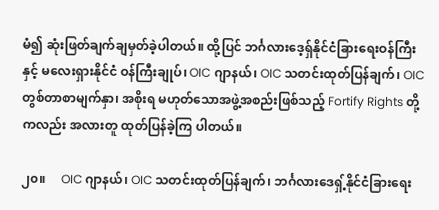မံ၍ ဆုံးဖြတ်ချက်ချမှတ်ခဲ့ပါတယ်။ ထို့ပြင် ဘင်္ဂလားဒေ့ရှ်နိုင်ငံခြားရေးဝန်ကြီးနှင့် မလေးရှားနိုင်ငံ ဝန်ကြီးချုပ်၊ OIC ဂျာနယ်၊ OIC သတင်းထုတ်ပြန်ချက်၊ OIC တွစ်တာစာမျက်နှာ၊ အစိုးရ မဟုတ်သောအဖွဲ့အစည်းဖြစ်သည့် Fortify Rights တို့ကလည်း အလားတူ ထုတ်ပြန်ခဲ့ကြ ပါတယ်။

၂၀။     OIC ဂျာနယ်၊ OIC သတင်းထုတ်ပြန်ချက်၊ ဘင်္ဂလားဒေရှ့်နိုင်ငံခြားရေး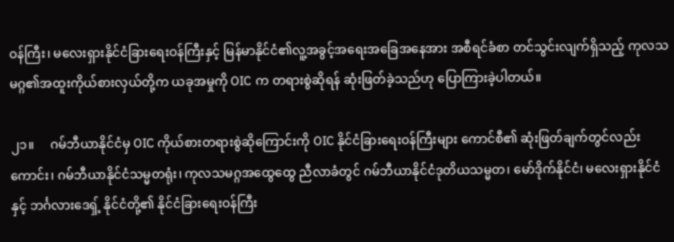ဝန်ကြီး၊ မလေးရှားနိုင်ငံခြားရေးဝန်ကြီးနှင့် မြန်မာနိုင်ငံ၏လူ့အခွင့်အရေးအခြေအနေအား အစီရင်ခံစာ တင်သွင်းလျက်ရှိသည့် ကုလသမဂ္ဂ၏အထူးကိုယ်စားလှယ်တို့က ယခုအမှုကို OIC က တရားစွဲဆိုရန် ဆုံးဖြတ်ခဲ့သည်ဟု ပြောကြားခဲ့ပါတယ်။

၂၁။     ဂမ်ဘီယာနိုင်ငံမှ OIC ကိုယ်စားတရားစွဲဆိုကြောင်းကို OIC နိုင်ငံခြားရေးဝန်ကြီးများ ကောင်စီ၏ ဆုံးဖြတ်ချက်တွင်လည်းကောင်း၊ ဂမ်ဘီယာနိုင်ငံသမ္မတရုံး၊ ကုလသမဂ္ဂအထွေထွေ ညီလာခံတွင် ဂမ်ဘီယာနိုင်ငံဒုတိယသမ္မတ၊ မော်ဒိုက်နိုင်ငံ၊ မလေးရှားနိုင်ငံနှင့် ဘင်္ဂလားဒေရှ့် နိုင်ငံတို့၏ နိုင်ငံခြားရေးဝန်ကြီး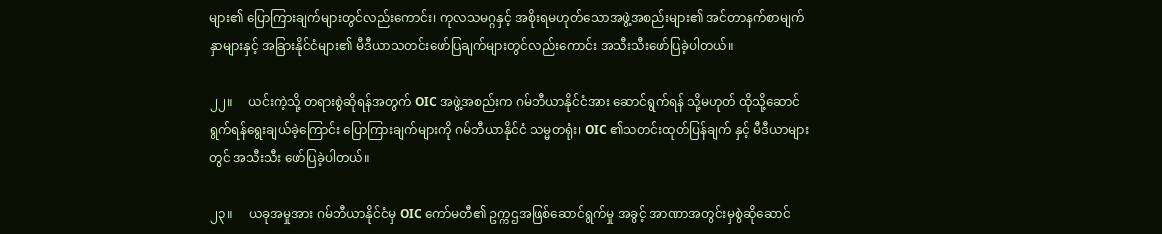များ၏ ပြောကြားချက်များတွင်လည်းကောင်း၊ ကုလသမဂ္ဂနှင့် အစိုးရမဟုတ်သောအဖွဲ့အစည်းများ၏ အင်တာနက်စာမျက်နှာများနှင့် အခြားနိုင်ငံများ၏ မီဒီယာသတင်းဖော်ပြချက်များတွင်လည်းကောင်း အသီးသီးဖော်ပြခဲ့ပါတယ်။

၂၂။     ယင်းကဲ့သို့ တရားစွဲဆိုရန်အတွက် OIC အဖွဲ့အစည်းက ဂမ်ဘီယာနိုင်ငံအား ဆောင်ရွက်ရန် သို့မဟုတ် ထိုသို့ဆောင်ရွက်ရန်ရွေးချယ်ခဲ့ကြောင်း ပြောကြားချက်များကို ဂမ်ဘီယာနိုင်ငံ သမ္မတရုံး၊ OIC ၏သတင်းထုတ်ပြန်ချက် နှင့် မီဒီယာများတွင် အသီးသီး ဖော်ပြခဲ့ပါတယ်။

၂၃။     ယခုအမှုအား ဂမ်ဘီယာနိုင်ငံမှ OIC ကော်မတီ၏ ဥက္ကဌအဖြစ်ဆောင်ရွက်မှု အခွင့် အာဏာအတွင်းမှစွဲဆိုဆောင်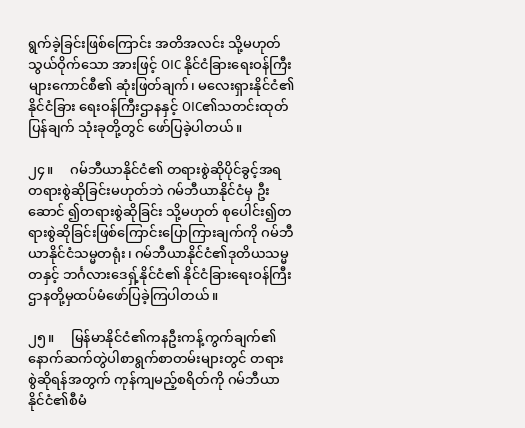ရွက်ခဲ့ခြင်းဖြစ်ကြောင်း အတိအလင်း သို့မဟုတ် သွယ်ဝိုက်သော အားဖြင့် OIC နိုင်ငံခြားရေးဝန်ကြီးများကောင်စီ၏ ဆုံးဖြတ်ချက်၊ မလေးရှားနိုင်ငံ၏နိုင်ငံခြား ရေးဝန်ကြီးဌာနနှင့် OIC၏သတင်းထုတ်ပြန်ချက် သုံးခုတို့တွင် ဖော်ပြခဲ့ပါတယ်။

၂၄။     ဂမ်ဘီယာနိုင်ငံ၏ တရားစွဲဆိုပိုင်ခွင့်အရ တရားစွဲဆိုခြင်းမဟုတ်ဘဲ ဂမ်ဘီယာနိုင်ငံမှ ဦး ဆောင် ၍တရားစွဲဆိုခြင်း သို့မဟုတ် စုပေါင်း၍တရားစွဲဆိုခြင်းဖြစ်ကြောင်းပြောကြားချက်ကို ဂမ်ဘီယာနိုင်ငံသမ္မတရုံး၊ ဂမ်ဘီယာနိုင်ငံ၏ဒုတိယသမ္မတနှင့် ဘင်္ဂလားဒေရှ့်နိုင်ငံ၏ နိုင်ငံခြားရေးဝန်ကြီး ဌာနတို့မှထပ်မံဖော်ပြခဲ့ကြပါတယ်။

၂၅။     မြန်မာနိုင်ငံ၏ကနဦးကန့်ကွက်ချက်၏နောက်ဆက်တွဲပါစာရွက်စာတမ်းများတွင် တရား စွဲဆိုရန်အတွက် ကုန်ကျမည့်စရိတ်ကို ဂမ်ဘီယာနိုင်ငံ၏စီမံ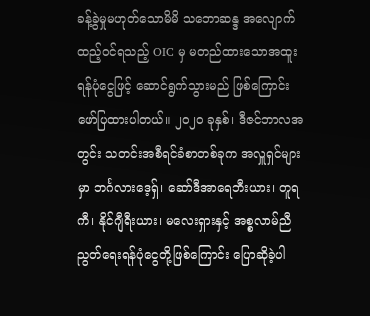ခန့်ခွဲမှုမဟုတ်သောမိမိ သဘောဆန္ဒ အလျောက် ထည့်ဝင်ရသည့် OIC မှ မတည်ထားသောအထူးရန်ပုံငွေဖြင့် ဆောင်ရွက်သွားမည် ဖြစ်ကြောင်း ဖော်ပြထားပါတယ်။ ၂၀၂၀ ခုနှစ်၊ ဒီဇင်ဘာလအတွင်း သတင်းအစီရင်ခံစာတစ်ခုက အလှူရှင်များမှာ ဘင်္ဂလားဒေ့ရှ်၊ ဆော်ဒီအာရေဘီးယား၊ တူရကီ၊ နိုင်ဂျီရီးယား၊ မလေးရှားနှင့် အစ္စလာမ်ညီညွတ်ရေးရန်ပုံငွေတို့ဖြစ်ကြောင်း ပြောဆိုခဲ့ပါ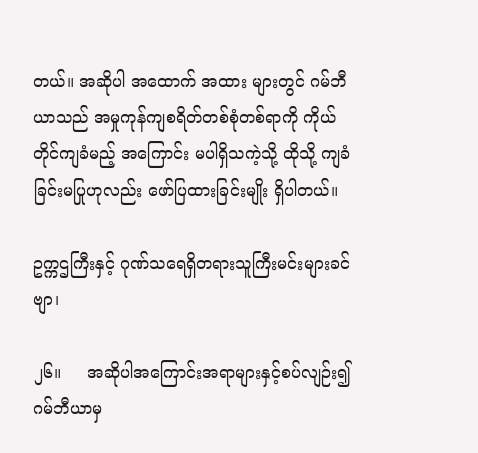တယ်။ အဆိုပါ အထောက် အထား များတွင် ဂမ်ဘီယာသည် အမှုကုန်ကျစရိတ်တစ်စုံတစ်ရာကို ကိုယ်တိုင်ကျခံမည့် အကြောင်း မပါရှိသကဲ့သို့ ထိုသို့ ကျခံခြင်းမပြုဟုလည်း ဖော်ပြထားခြင်းမျိုး ရှိပါတယ်။

ဥက္ကဌကြီးနှင့် ဂုဏ်သရေရှိတရားသူကြီးမင်းများခင်ဗျာ၊

၂၆။     အဆိုပါအကြောင်းအရာများနှင့်စပ်လျဉ်း၍ ဂမ်ဘီယာမှ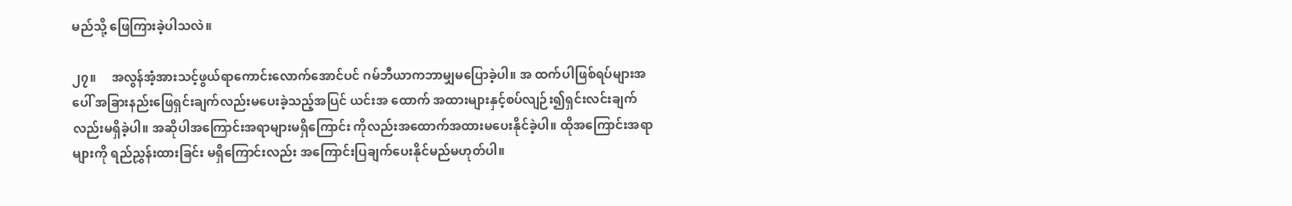မည်သို့ ဖြေကြားခဲ့ပါသလဲ။

၂၇။     အလွန်အံ့အားသင့်ဖွယ်ရာကောင်းလောက်အောင်ပင် ဂမ်ဘီယာကဘာမျှမပြောခဲ့ပါ။ အ ထက်ပါဖြစ်ရပ်များအပေါ် အခြားနည်းဖြေရှင်းချက်လည်းမပေးခဲ့သည့်အပြင် ယင်းအ ထောက် အထားများနှင့်စပ်လျဉ်း၍ရှင်းလင်းချက်လည်းမရှိခဲ့ပါ။ အဆိုပါအကြောင်းအရာများမရှိကြောင်း ကိုလည်းအထောက်အထားမပေးနိုင်ခဲ့ပါ။ ထိုအကြောင်းအရာများကို ရည်ညွှန်းထားခြင်း မရှိကြောင်းလည်း အကြောင်းပြချက်ပေးနိုင်မည်မဟုတ်ပါ။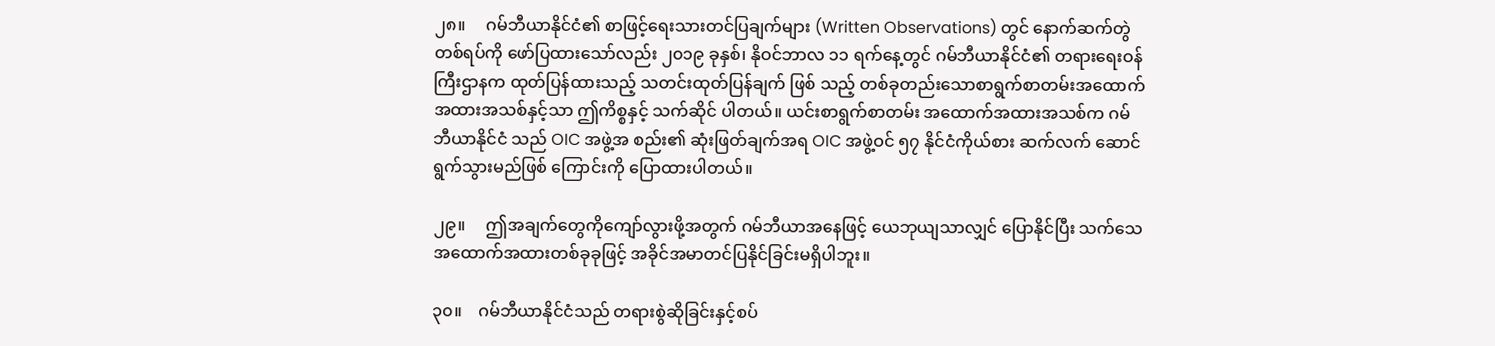၂၈။     ဂမ်ဘီယာနိုင်ငံ၏ စာဖြင့်ရေးသားတင်ပြချက်များ (Written Observations) တွင် နောက်ဆက်တွဲ တစ်ရပ်ကို ဖော်ပြထားသော်လည်း ၂၀၁၉ ခုနှစ်၊ နိုဝင်ဘာလ ၁၁ ရက်နေ့တွင် ဂမ်ဘီယာနိုင်ငံ၏ တရားရေးဝန်ကြီးဌာနက ထုတ်ပြန်ထားသည့် သတင်းထုတ်ပြန်ချက် ဖြစ် သည့် တစ်ခုတည်းသောစာရွက်စာတမ်းအထောက်အထားအသစ်နှင့်သာ ဤကိစ္စနှင့် သက်ဆိုင် ပါတယ်။ ယင်းစာရွက်စာတမ်း အထောက်အထားအသစ်က ဂမ်ဘီယာနိုင်ငံ သည် OIC အဖွဲ့အ စည်း၏ ဆုံးဖြတ်ချက်အရ OIC အဖွဲ့ဝင် ၅၇ နိုင်ငံကိုယ်စား ဆက်လက် ဆောင်ရွက်သွားမည်ဖြစ် ကြောင်းကို ပြောထားပါတယ်။

၂၉။     ဤအချက်တွေကိုကျော်လွားဖို့အတွက် ဂမ်ဘီယာအနေဖြင့် ယေဘုယျသာလျှင် ပြောနိုင်ပြီး သက်သေအထောက်အထားတစ်ခုခုဖြင့် အခိုင်အမာတင်ပြနိုင်ခြင်းမရှိပါဘူး။

၃၀။    ဂမ်ဘီယာနိုင်ငံသည် တရားစွဲဆိုခြင်းနှင့်စပ်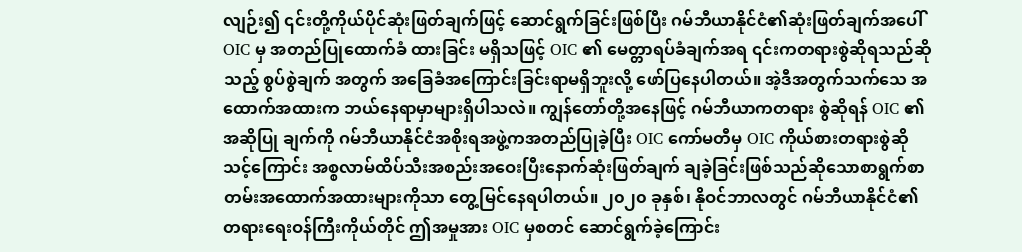လျဉ်း၍ ၎င်းတို့ကိုယ်ပိုင်ဆုံးဖြတ်ချက်ဖြင့် ဆောင်ရွက်ခြင်းဖြစ်ပြီး ဂမ်ဘီယာနိုင်ငံ၏ဆုံးဖြတ်ချက်အပေါ် OIC မှ အတည်ပြုထောက်ခံ ထားခြင်း မရှိသဖြင့် OIC ၏ မေတ္တာရပ်ခံချက်အရ ၎င်းကတရားစွဲဆိုရသည်ဆိုသည့် စွပ်စွဲချက် အတွက် အခြေခံအကြောင်းခြင်းရာမရှိဘူးလို့ ဖော်ပြနေပါတယ်။ အဲ့ဒီအတွက်သက်သေ အထောက်အထားက ဘယ်နေရာမှာများရှိပါသလဲ။ ကျွန်တော်တို့အနေဖြင့် ဂမ်ဘီယာကတရား စွဲဆိုရန် OIC ၏အဆိုပြု ချက်ကို ဂမ်ဘီယာနိုင်ငံအစိုးရအဖွဲ့ကအတည်ပြုခဲ့ပြီး OIC ကော်မတီမှ OIC ကိုယ်စားတရားစွဲဆိုသင့်ကြောင်း အစ္စလာမ်ထိပ်သီးအစည်းအဝေးပြီးနောက်ဆုံးဖြတ်ချက် ချခဲ့ခြင်းဖြစ်သည်ဆိုသောစာရွက်စာတမ်းအထောက်အထားများကိုသာ တွေ့မြင်နေရပါတယ်။ ၂၀၂၀ ခုနှစ်၊ နိုဝင်ဘာလတွင် ဂမ်ဘီယာနိုင်ငံ၏တရားရေးဝန်ကြီးကိုယ်တိုင် ဤအမှုအား OIC မှစတင် ဆောင်ရွက်ခဲ့ကြောင်း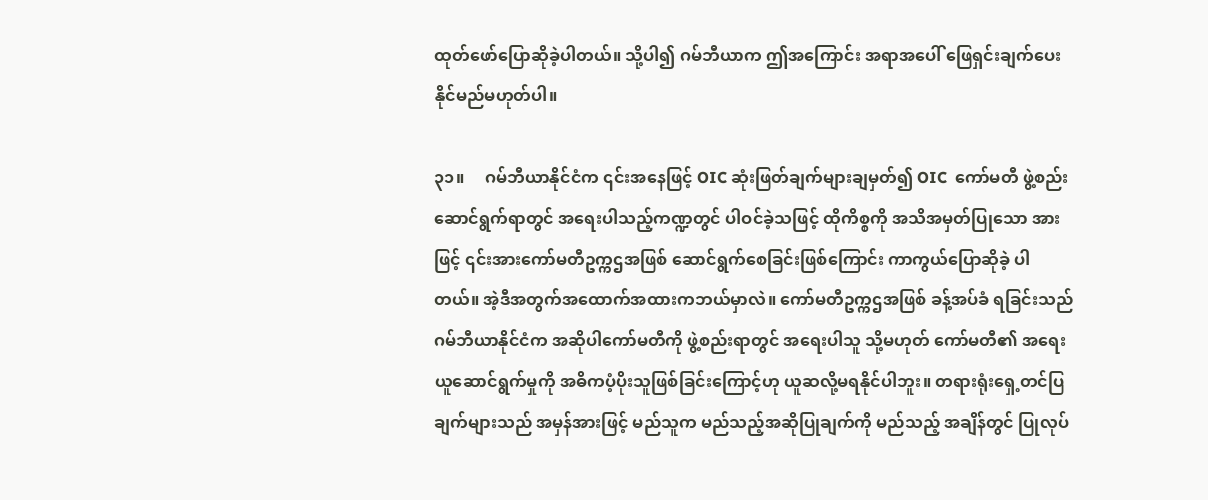ထုတ်ဖော်ပြောဆိုခဲ့ပါတယ်။ သို့ပါ၍ ဂမ်ဘီယာက ဤအကြောင်း အရာအပေါ် ဖြေရှင်းချက်ပေးနိုင်မည်မဟုတ်ပါ။

၃၁။     ဂမ်ဘီယာနိုင်ငံက ၎င်းအနေဖြင့် OIC ဆုံးဖြတ်ချက်များချမှတ်၍ OIC  ကော်မတီ ဖွဲ့စည်း ဆောင်ရွက်ရာတွင် အရေးပါသည့်ကဏ္ဍတွင် ပါဝင်ခဲ့သဖြင့် ထိုကိစ္စကို အသိအမှတ်ပြုသော အားဖြင့် ၎င်းအားကော်မတီဥက္ကဌအဖြစ် ဆောင်ရွက်စေခြင်းဖြစ်ကြောင်း ကာကွယ်ပြောဆိုခဲ့ ပါတယ်။ အဲ့ဒီအတွက်အထောက်အထားကဘယ်မှာလဲ။ ကော်မတီဥက္ကဌအဖြစ် ခန့်အပ်ခံ ရခြင်းသည် ဂမ်ဘီယာနိုင်ငံက အဆိုပါကော်မတီကို ဖွဲ့စည်းရာတွင် အရေးပါသူ သို့မဟုတ် ကော်မတီ၏ အရေးယူဆောင်ရွက်မှုကို အဓိကပံ့ပိုးသူဖြစ်ခြင်းကြောင့်ဟု ယူဆလို့မရနိုင်ပါဘူး။ တရားရုံးရှေ့တင်ပြချက်များသည် အမှန်အားဖြင့် မည်သူက မည်သည့်အဆိုပြုချက်ကို မည်သည့် အချိန်တွင် ပြုလုပ်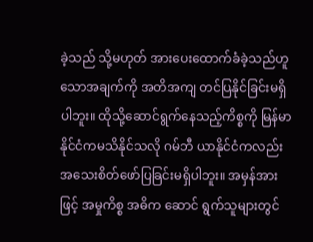ခဲ့သည် သို့မဟုတ် အားပေးထောက်ခံခဲ့သည်ဟူသောအချက်ကို အတိအကျ တင်ပြနိုင်ခြင်းမရှိပါဘူး။ ထိုသို့ဆောင်ရွက်နေသည့်ကိစ္စကို မြန်မာနိုင်ငံကမသိနိုင်သလို ဂမ်ဘီ ယာနိုင်ငံကလည်း အသေးစိတ်ဖော်ပြခြင်းမရှိပါဘူး။ အမှန်အားဖြင့် အမှုကိစ္စ အဓိက ဆောင် ရွက်သူများတွင်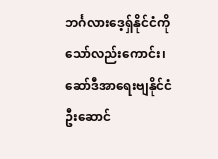ဘင်္ဂလားဒေ့ရှ်နိုင်ငံကိုသော်လည်းကောင်း၊ ဆော်ဒီအာရေးဗျနိုင်ငံ ဦးဆောင်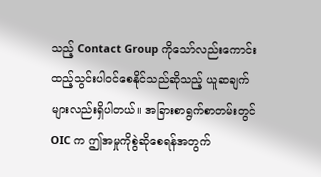သည့် Contact Group ကိုသော်လည်းကောင်း ထည့်သွင်းပါဝင်စေနိုင်သည်ဆိုသည့် ယူဆချက် များလည်းရှိပါတယ်။ အခြားစာရွက်စာတမ်းတွင် OIC က ဤအမှုကိုစွဲဆိုစေရန်အတွက်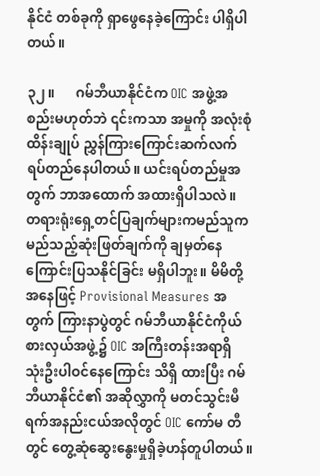နိုင်ငံ တစ်ခုကို ရှာဖွေနေခဲ့ကြောင်း ပါရှိပါတယ်။

၃၂။      ဂမ်ဘီယာနိုင်ငံက OIC အဖွဲ့အစည်းမဟုတ်ဘဲ ၎င်းကသာ အမှုကို အလုံးစုံ ထိန်းချုပ် ညွှန်ကြားကြောင်းဆက်လက်ရပ်တည်နေပါတယ်။ ယင်းရပ်တည်မှုအတွက် ဘာအထောက် အထားရှိပါသလဲ။ တရားရုံးရှေ့တင်ပြချက်များကမည်သူက မည်သည့်ဆုံးဖြတ်ချက်ကို ချမှတ်နေ ကြောင်းပြသနိုင်ခြင်း မရှိပါဘူး။ မိမိတို့ အနေဖြင့် Provisional Measures အတွက် ကြားနာပွဲတွင် ဂမ်ဘီယာနိုင်ငံကိုယ်စားလှယ်အဖွဲ့၌ OIC အကြီးတန်းအရာရှိ သုံးဦးပါဝင်နေကြောင်း သိရှိ ထားပြီး ဂမ်ဘီယာနိုင်ငံ၏ အဆိုလွှာကို မတင်သွင်းမီ ရက်အနည်းငယ်အလိုတွင် OIC ကော်မ တီတွင် တွေ့ဆုံဆွေးနွေးမှုရှိခဲ့ဟန်တူပါတယ်။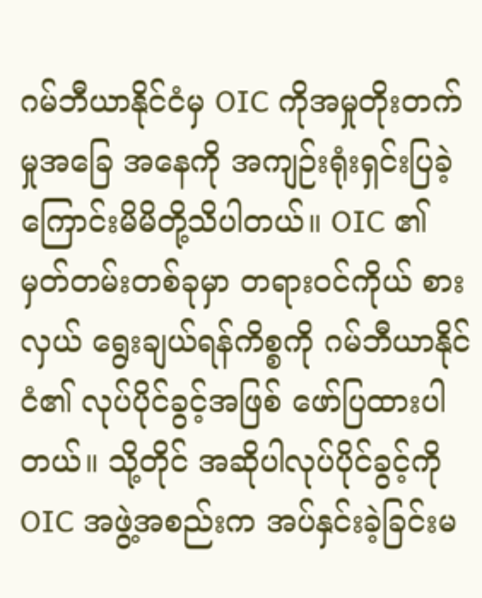ဂမ်ဘီယာနိုင်ငံမှ OIC ကိုအမှုတိုးတက်မှုအခြေ အနေကို အကျဉ်းရုံးရှင်းပြခဲ့ကြောင်းမိမိတို့သိပါတယ်။ OIC ၏မှတ်တမ်းတစ်ခုမှာ တရားဝင်ကိုယ် စားလှယ် ရွေးချယ်ရန်ကိစ္စကို ဂမ်ဘီယာနိုင်ငံ၏ လုပ်ပိုင်ခွင့်အဖြစ် ဖော်ပြထားပါတယ်။ သို့တိုင် အဆိုပါလုပ်ပိုင်ခွင့်ကို OIC အဖွဲ့အစည်းက အပ်နှင်းခဲ့ခြင်းမ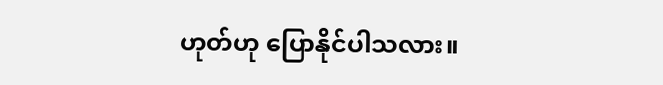ဟုတ်ဟု ပြောနိုင်ပါသလား။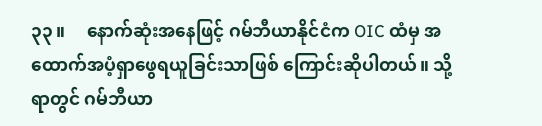၃၃။     နောက်ဆုံးအနေဖြင့် ဂမ်ဘီယာနိုင်ငံက OIC ထံမှ အထောက်အပံ့ရှာဖွေရယူခြင်းသာဖြစ် ကြောင်းဆိုပါတယ်။ သို့ရာတွင် ဂမ်ဘီယာ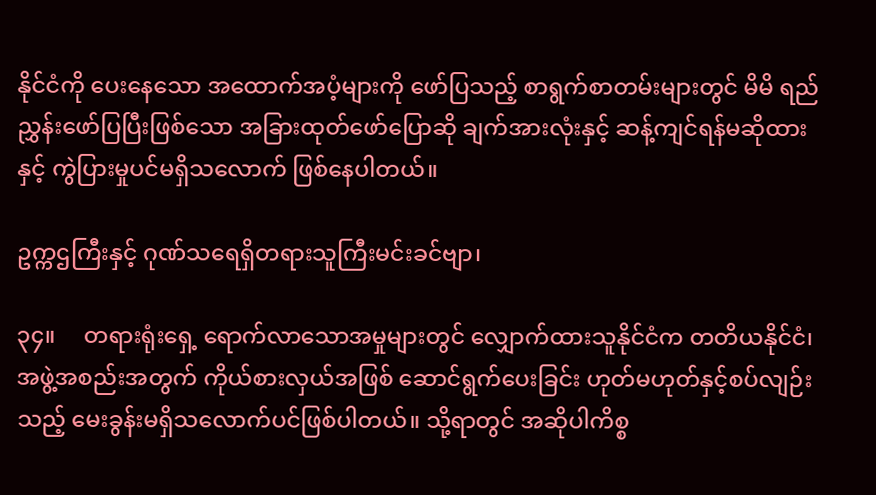နိုင်ငံကို ပေးနေသော အထောက်အပံ့များကို ဖော်ပြသည့် စာရွက်စာတမ်းများတွင် မိမိ ရည်ညွှန်းဖော်ပြပြီးဖြစ်သော အခြားထုတ်ဖော်ပြောဆို ချက်အားလုံးနှင့် ဆန့်ကျင်ရန်မဆိုထားနှင့် ကွဲပြားမှုပင်မရှိသလောက် ဖြစ်နေပါတယ်။

ဥက္ကဌကြီးနှင့် ဂုဏ်သရေရှိတရားသူကြီးမင်းခင်ဗျာ၊

၃၄။     တရားရုံးရှေ့ ရောက်လာသောအမှုများတွင် လျှောက်ထားသူနိုင်ငံက တတိယနိုင်ငံ၊ အဖွဲ့အစည်းအတွက် ကိုယ်စားလှယ်အဖြစ် ဆောင်ရွက်ပေးခြင်း ဟုတ်မဟုတ်နှင့်စပ်လျဉ်းသည့် မေးခွန်းမရှိသလောက်ပင်ဖြစ်ပါတယ်။ သို့ရာတွင် အဆိုပါကိစ္စ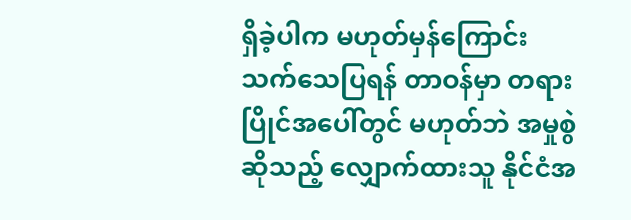ရှိခဲ့ပါက မဟုတ်မှန်ကြောင်း သက်သေပြရန် တာဝန်မှာ တရားပြိုင်အပေါ်တွင် မဟုတ်ဘဲ အမှုစွဲဆိုသည့် လျှောက်ထားသူ နိုင်ငံအ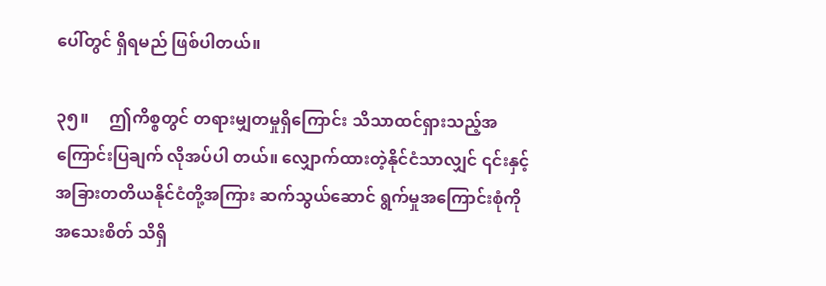ပေါ်တွင် ရှိရမည် ဖြစ်ပါတယ်။

၃၅။     ဤကိစ္စတွင် တရားမျှတမှုရှိကြောင်း သိသာထင်ရှားသည့်အကြောင်းပြချက် လိုအပ်ပါ တယ်။ လျှောက်ထားတဲ့နိုင်ငံသာလျှင် ၎င်းနှင့် အခြားတတိယနိုင်ငံတို့အကြား ဆက်သွယ်ဆောင် ရွက်မှုအကြောင်းစုံကို အသေးစိတ် သိရှိ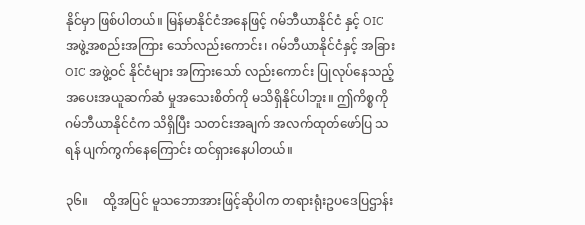နိုင်မှာ ဖြစ်ပါတယ်။ မြန်မာနိုင်ငံအနေဖြင့် ဂမ်ဘီယာနိုင်ငံ နှင့် OIC အဖွဲ့အစည်းအကြား သော်လည်းကောင်း၊ ဂမ်ဘီယာနိုင်ငံနှင့် အခြား OIC အဖွဲ့ဝင် နိုင်ငံများ အကြားသော် လည်းကောင်း ပြုလုပ်နေသည့် အပေးအယူဆက်ဆံ မှုအသေးစိတ်ကို မသိရှိနိုင်ပါဘူး။ ဤကိစ္စကို ဂမ်ဘီယာနိုင်ငံက သိရှိပြီး သတင်းအချက် အလက်ထုတ်ဖော်ပြ သရန် ပျက်ကွက်နေကြောင်း ထင်ရှားနေပါတယ်။

၃၆။     ထို့အပြင် မူသဘောအားဖြင့်ဆိုပါက တရားရုံးဥပဒေပြဌာန်း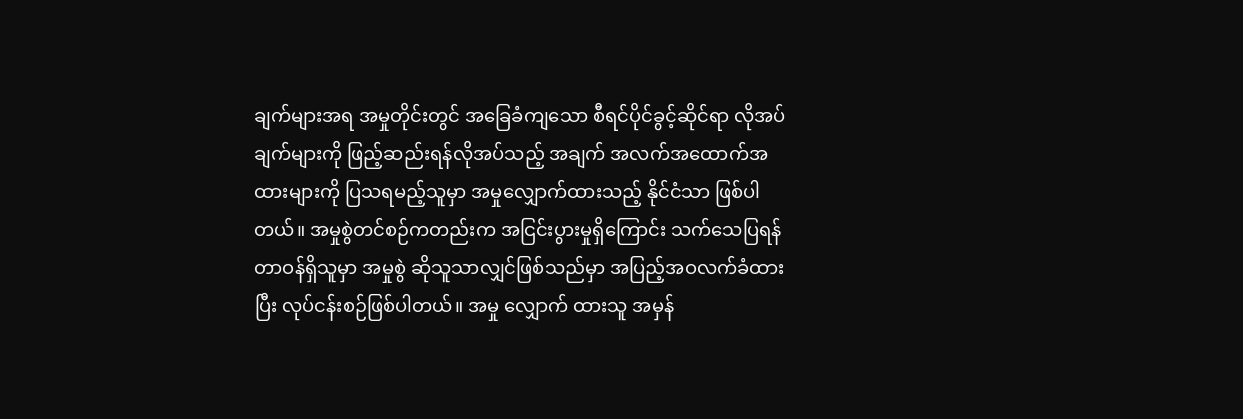ချက်များအရ အမှုတိုင်းတွင် အခြေခံကျသော စီရင်ပိုင်ခွင့်ဆိုင်ရာ လိုအပ်ချက်များကို ဖြည့်ဆည်းရန်လိုအပ်သည့် အချက် အလက်အထောက်အထားများကို ပြသရမည့်သူမှာ အမှုလျှောက်ထားသည့် နိုင်ငံသာ ဖြစ်ပါ တယ်။ အမှုစွဲတင်စဉ်ကတည်းက အငြင်းပွားမှုရှိကြောင်း သက်သေပြရန် တာဝန်ရှိသူမှာ အမှုစွဲ ဆိုသူသာလျှင်ဖြစ်သည်မှာ အပြည့်အဝလက်ခံထားပြီး လုပ်ငန်းစဉ်ဖြစ်ပါတယ်။ အမှု လျှောက် ထားသူ အမှန်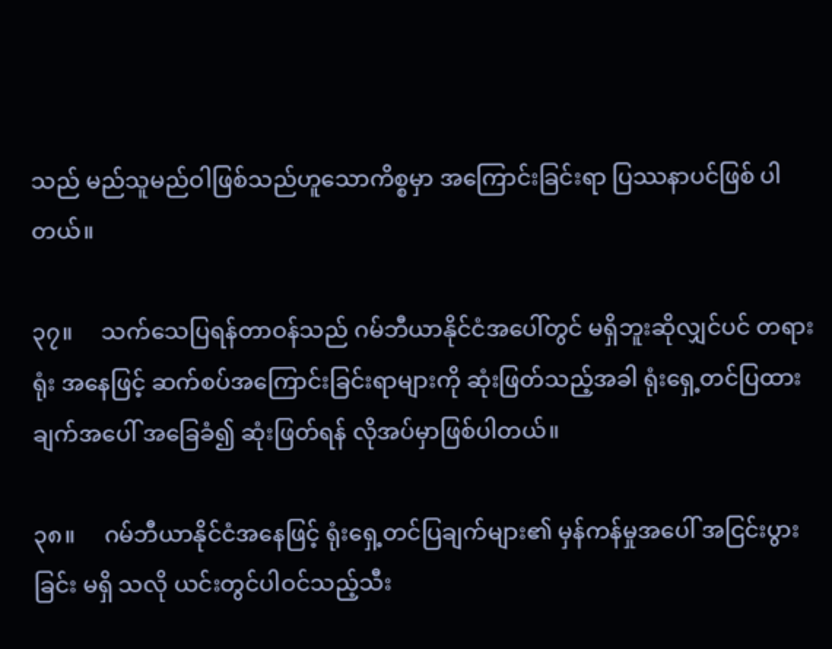သည် မည်သူမည်ဝါဖြစ်သည်ဟူသောကိစ္စမှာ အကြောင်းခြင်းရာ ပြဿနာပင်ဖြစ် ပါတယ်။

၃၇။     သက်သေပြရန်တာဝန်သည် ဂမ်ဘီယာနိုင်ငံအပေါ်တွင် မရှိဘူးဆိုလျှင်ပင် တရားရုံး အနေဖြင့် ဆက်စပ်အကြောင်းခြင်းရာများကို ဆုံးဖြတ်သည့်အခါ ရုံးရှေ့တင်ပြထားချက်အပေါ် အခြေခံ၍ ဆုံးဖြတ်ရန် လိုအပ်မှာဖြစ်ပါတယ်။

၃၈။     ဂမ်ဘီယာနိုင်ငံအနေဖြင့် ရုံးရှေ့တင်ပြချက်များ၏ မှန်ကန်မှုအပေါ် အငြင်းပွားခြင်း မရှိ သလို ယင်းတွင်ပါဝင်သည့်သီး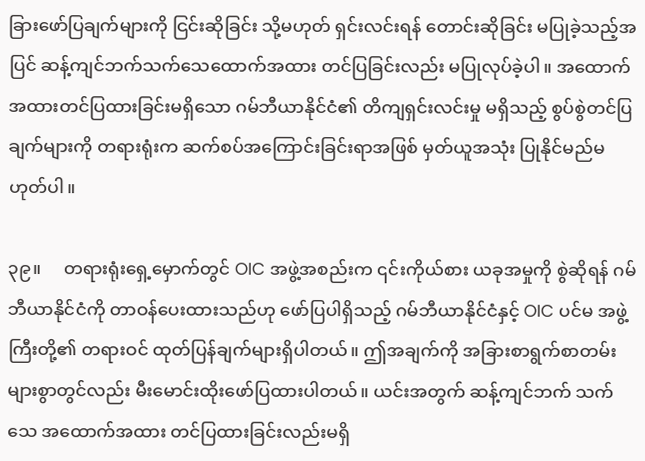ခြားဖော်ပြချက်များကို ငြင်းဆိုခြင်း သို့မဟုတ် ရှင်းလင်းရန် တောင်းဆိုခြင်း မပြုခဲ့သည့်အပြင် ဆန့်ကျင်ဘက်သက်သေထောက်အထား တင်ပြခြင်းလည်း မပြုလုပ်ခဲ့ပါ။ အထောက်အထားတင်ပြထားခြင်းမရှိသော ဂမ်ဘီယာနိုင်ငံ၏ တိကျရှင်းလင်းမှု မရှိသည့် စွပ်စွဲတင်ပြချက်များကို တရားရုံးက ဆက်စပ်အကြောင်းခြင်းရာအဖြစ် မှတ်ယူအသုံး ပြုနိုင်မည်မဟုတ်ပါ။

၃၉။     တရားရုံးရှေ့မှောက်တွင် OIC အဖွဲ့အစည်းက ၎င်းကိုယ်စား ယခုအမှုကို စွဲဆိုရန် ဂမ်ဘီယာနိုင်ငံကို တာဝန်ပေးထားသည်ဟု ဖော်ပြပါရှိသည့် ဂမ်ဘီယာနိုင်ငံနှင့် OIC ပင်မ အဖွဲ့ကြီးတို့၏ တရားဝင် ထုတ်ပြန်ချက်များရှိပါတယ်။ ဤအချက်ကို အခြားစာရွက်စာတမ်း များစွာတွင်လည်း မီးမောင်းထိုးဖော်ပြထားပါတယ်။ ယင်းအတွက် ဆန့်ကျင်ဘက် သက်သေ အထောက်အထား တင်ပြထားခြင်းလည်းမရှိ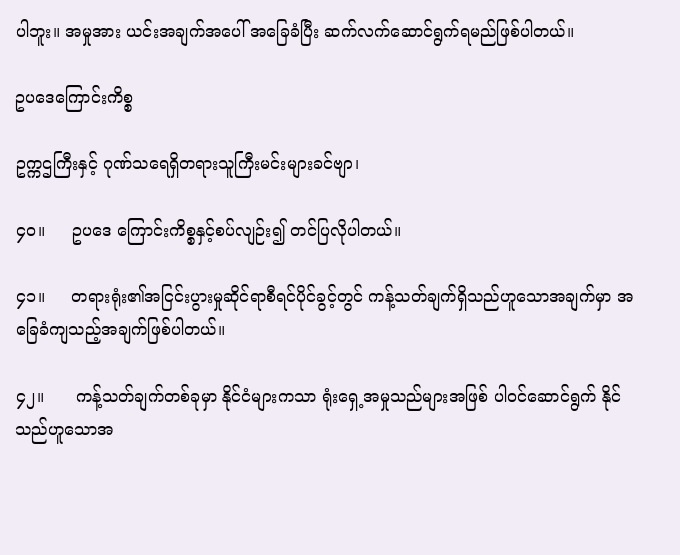ပါဘူး။ အမှုအား ယင်းအချက်အပေါ် အခြေခံပြီး ဆက်လက်ဆောင်ရွက်ရမည်ဖြစ်ပါတယ်။

ဥပဒေကြောင်းကိစ္စ

ဥက္ကဌကြီးနှင့် ဂုဏ်သရေရှိတရားသူကြီးမင်းများခင်ဗျာ၊

၄၀။     ဥပဒေ ကြောင်းကိစ္စနှင့်စပ်လျဉ်း၍ တင်ပြလိုပါတယ်။

၄၁။     တရားရုံး၏အငြင်းပွားမှုဆိုင်ရာစီရင်ပိုင်ခွင့်တွင် ကန့်သတ်ချက်ရှိသည်ဟူသောအချက်မှာ အခြေခံကျသည့်အချက်ဖြစ်ပါတယ်။

၄၂။      ကန့်သတ်ချက်တစ်ခုမှာ နိုင်ငံများကသာ ရုံးရှေ့အမှုသည်များအဖြစ် ပါဝင်ဆောင်ရွက် နိုင်သည်ဟူသောအ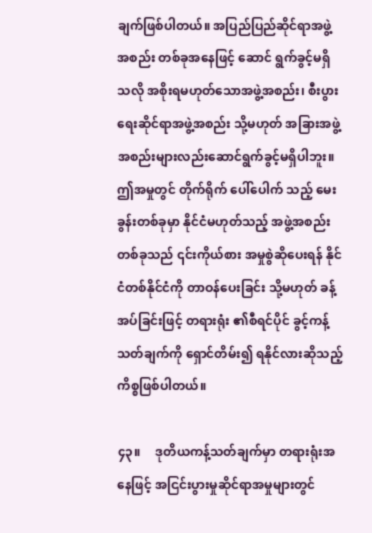ချက်ဖြစ်ပါတယ်။ အပြည်ပြည်ဆိုင်ရာအဖွဲ့အစည်း တစ်ခုအနေဖြင့် ဆောင် ရွက်ခွင့်မရှိသလို အစိုးရမဟုတ်သောအဖွဲ့အစည်း၊ စီးပွားရေးဆိုင်ရာအဖွဲ့အစည်း သို့မဟုတ် အခြားအဖွဲ့အစည်းများလည်းဆောင်ရွက်ခွင့်မရှိပါဘူး။ ဤအမှုတွင် တိုက်ရိုက် ပေါ်ပေါက် သည့် မေးခွန်းတစ်ခုမှာ နိုင်ငံမဟုတ်သည့် အဖွဲ့အစည်းတစ်ခုသည် ၎င်းကိုယ်စား အမှုစွဲဆိုပေးရန် နိုင်ငံတစ်နိုင်ငံကို တာဝန်ပေးခြင်း သို့မဟုတ် ခန့်အပ်ခြင်းဖြင့် တရားရုံး ၏စီရင်ပိုင် ခွင့်ကန့် သတ်ချက်ကို ရှောင်တိမ်း၍ ရနိုင်လားဆိုသည့်ကိစ္စဖြစ်ပါတယ်။

၄၃။     ဒုတိယကန့်သတ်ချက်မှာ တရားရုံးအနေဖြင့် အငြင်းပွားမှုဆိုင်ရာအမှုများတွင်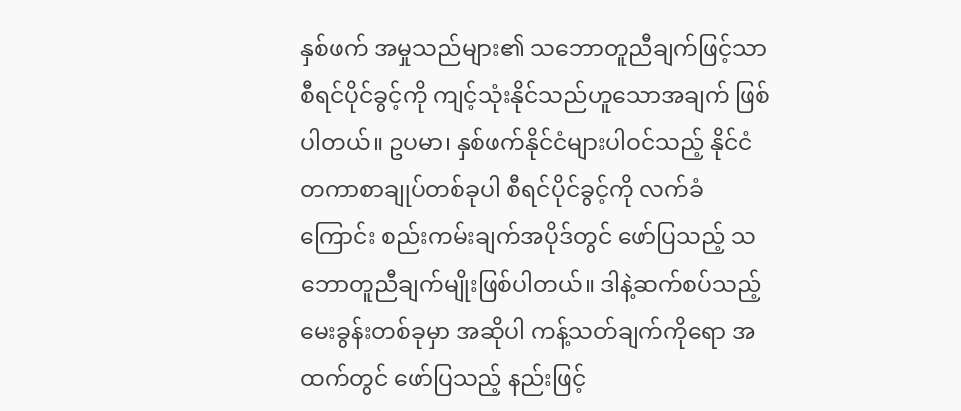နှစ်ဖက် အမှုသည်များ၏ သဘောတူညီချက်ဖြင့်သာ စီရင်ပိုင်ခွင့်ကို ကျင့်သုံးနိုင်သည်ဟူသောအချက် ဖြစ်ပါတယ်။ ဥပမာ၊ နှစ်ဖက်နိုင်ငံများပါဝင်သည့် နိုင်ငံတကာစာချုပ်တစ်ခုပါ စီရင်ပိုင်ခွင့်ကို လက်ခံကြောင်း စည်းကမ်းချက်အပိုဒ်တွင် ဖော်ပြသည့် သဘောတူညီချက်မျိုးဖြစ်ပါတယ်။ ဒါနဲ့ဆက်စပ်သည့် မေးခွန်းတစ်ခုမှာ အဆိုပါ ကန့်သတ်ချက်ကိုရော အထက်တွင် ဖော်ပြသည့် နည်းဖြင့်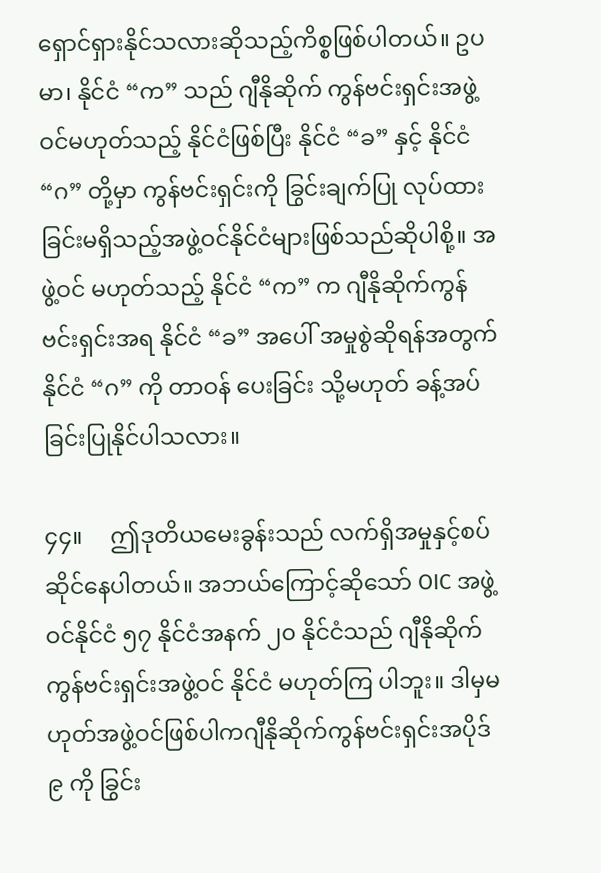ရှောင်ရှားနိုင်သလားဆိုသည့်ကိစ္စဖြစ်ပါတယ်။ ဥပမာ၊ နိုင်ငံ “က” သည် ဂျီနိုဆိုက် ကွန်ဗင်းရှင်းအဖွဲ့ဝင်မဟုတ်သည့် နိုင်ငံဖြစ်ပြီး နိုင်ငံ “ခ” နှင့် နိုင်ငံ “ဂ” တို့မှာ ကွန်ဗင်းရှင်းကို ခြွင်းချက်ပြု လုပ်ထားခြင်းမရှိသည့်အဖွဲ့ဝင်နိုင်ငံများဖြစ်သည်ဆိုပါစို့။ အဖွဲ့ဝင် မဟုတ်သည့် နိုင်ငံ “က” က ဂျီနိုဆိုက်ကွန်ဗင်းရှင်းအရ နိုင်ငံ “ခ” အပေါ် အမှုစွဲဆိုရန်အတွက် နိုင်ငံ “ဂ” ကို တာဝန် ပေးခြင်း သို့မဟုတ် ခန့်အပ်ခြင်းပြုနိုင်ပါသလား။

၄၄။     ဤဒုတိယမေးခွန်းသည် လက်ရှိအမှုနှင့်စပ်ဆိုင်နေပါတယ်။ အဘယ်ကြောင့်ဆိုသော် OIC အဖွဲ့ဝင်နိုင်ငံ ၅၇ နိုင်ငံအနက် ၂၀ နိုင်ငံသည် ဂျီနိုဆိုက်ကွန်ဗင်းရှင်းအဖွဲ့ဝင် နိုင်ငံ မဟုတ်ကြ ပါဘူး။ ဒါမှမဟုတ်အဖွဲ့ဝင်ဖြစ်ပါကဂျီနိုဆိုက်ကွန်ဗင်းရှင်းအပိုဒ် ၉ ကို ခြွင်း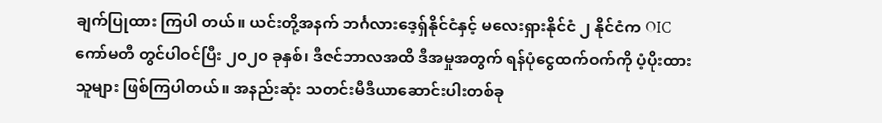ချက်ပြုထား ကြပါ တယ်။ ယင်းတို့အနက် ဘင်္ဂလားဒေ့ရှ်နိုင်ငံနှင့် မလေးရှားနိုင်ငံ ၂ နိုင်ငံက OIC ကော်မတီ တွင်ပါဝင်ပြီး ၂၀၂၀ ခုနှစ်၊ ဒီဇင်ဘာလအထိ ဒီအမှုအတွက် ရန်ပုံငွေထက်ဝက်ကို ပံ့ပိုးထားသူများ ဖြစ်ကြပါတယ်။ အနည်းဆုံး သတင်းမီဒီယာဆောင်းပါးတစ်ခု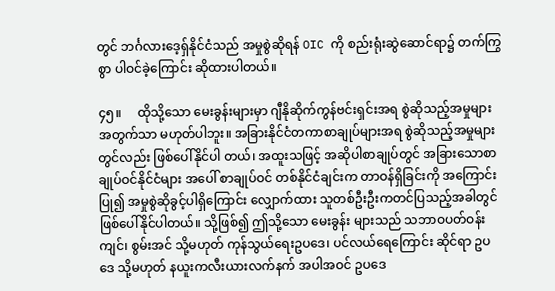တွင် ဘင်္ဂလားဒေ့ရှ်နိုင်ငံသည် အမှုစွဲဆိုရန် OIC ကို စည်းရုံးဆွဲဆောင်ရာ၌ တက်ကြွစွာ ပါဝင်ခဲ့ကြောင်း ဆိုထားပါတယ်။

၄၅။     ထိုသို့သော မေးခွန်းများမှာ ဂျီနိုဆိုက်ကွန်ဗင်းရှင်းအရ စွဲဆိုသည့်အမှုများအတွက်သာ မဟုတ်ပါဘူး။ အခြားနိုင်ငံတကာစာချုပ်များအရ စွဲဆိုသည့်အမှုများတွင်လည်း ဖြစ်ပေါ်နိုင်ပါ တယ်၊ အထူးသဖြင့် အဆိုပါစာချုပ်တွင် အခြားသောစာချုပ်ဝင်နိုင်ငံများ အပေါ် စာချုပ်ဝင် တစ်နိုင်ငံချင်းက တာဝန်ရှိခြင်းကို အကြောင်းပြု၍ အမှုစွဲဆိုခွင့်ပါရှိကြောင်း လျှောက်ထား သူတစ်ဦးဦးကတင်ပြသည့်အခါတွင် ဖြစ်ပေါ်နိုင်ပါတယ်။ သို့ဖြစ်၍ ဤသို့သော မေးခွန်း များသည် သဘာဝပတ်ဝန်းကျင်၊ စွမ်းအင် သို့မဟုတ် ကုန်သွယ်ရေးဥပဒေ၊ ပင်လယ်ရေကြောင်း ဆိုင်ရာ ဥပဒေ သို့မဟုတ် နယူးကလီးယားလက်နက် အပါအဝင် ဥပဒေ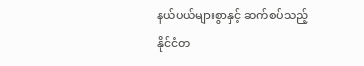နယ်ပယ်များစွာနှင့် ဆက်စပ်သည့် နိုင်ငံတ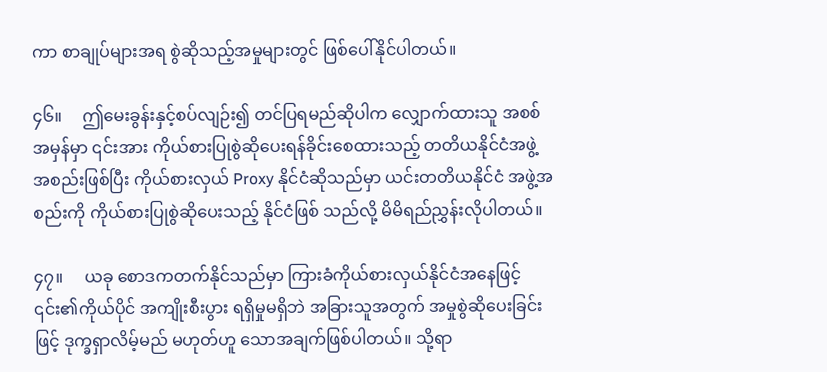ကာ စာချုပ်များအရ စွဲဆိုသည့်အမှုများတွင် ဖြစ်ပေါ်နိုင်ပါတယ်။

၄၆။     ဤမေးခွန်းနှင့်စပ်လျဉ်း၍ တင်ပြရမည်ဆိုပါက လျှောက်ထားသူ အစစ်အမှန်မှာ ၎င်းအား ကိုယ်စားပြုစွဲဆိုပေးရန်ခိုင်းစေထားသည့် တတိယနိုင်ငံအဖွဲ့အစည်းဖြစ်ပြီး ကိုယ်စားလှယ် Proxy နိုင်ငံဆိုသည်မှာ ယင်းတတိယနိုင်ငံ အဖွဲ့အစည်းကို ကိုယ်စားပြုစွဲဆိုပေးသည့် နိုင်ငံဖြစ် သည်လို့ မိမိရည်ညွှန်းလိုပါတယ်။

၄၇။     ယခု စောဒကတက်နိုင်သည်မှာ ကြားခံကိုယ်စားလှယ်နိုင်ငံအနေဖြင့် ၎င်း၏ကိုယ်ပိုင် အကျိုးစီးပွား ရရှိမှုမရှိဘဲ အခြားသူအတွက် အမှုစွဲဆိုပေးခြင်းဖြင့် ဒုက္ခရှာလိမ့်မည် မဟုတ်ဟူ သောအချက်ဖြစ်ပါတယ်။ သို့ရာ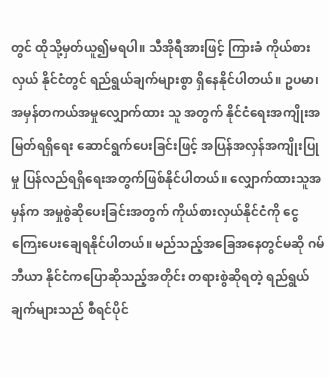တွင် ထိုသို့မှတ်ယူ၍မရပါ။ သီအိုရီအားဖြင့် ကြားခံ ကိုယ်စား လှယ် နိုင်ငံတွင် ရည်ရွယ်ချက်များစွာ ရှိနေနိုင်ပါတယ်။ ဥပမာ၊ အမှန်တကယ်အမှုလျှောက်ထား သူ အတွက် နိုင်ငံရေးအကျိုးအမြတ်ရရှိရေး ဆောင်ရွက်ပေးခြင်းဖြင့် အပြန်အလှန်အကျိုးပြုမှု ပြန်လည်ရရှိရေးအတွက်ဖြစ်နိုင်ပါတယ်။ လျှောက်ထားသူအမှန်က အမှုစွဲဆိုပေးခြင်းအတွက် ကိုယ်စားလှယ်နိုင်ငံကို ငွေကြေးပေးချေရနိုင်ပါတယ်။ မည်သည့်အခြေအနေတွင်မဆို ဂမ်ဘီယာ နိုင်ငံကပြောဆိုသည့်အတိုင်း တရားစွဲဆိုရတဲ့ ရည်ရွယ်ချက်များသည် စီရင်ပိုင်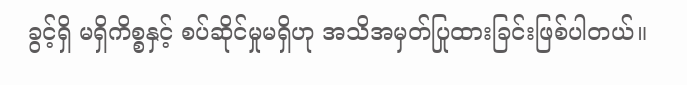ခွင့်ရှိ မရှိကိစ္စနှင့် စပ်ဆိုင်မှုမရှိဟု အသိအမှတ်ပြုထားခြင်းဖြစ်ပါတယ်။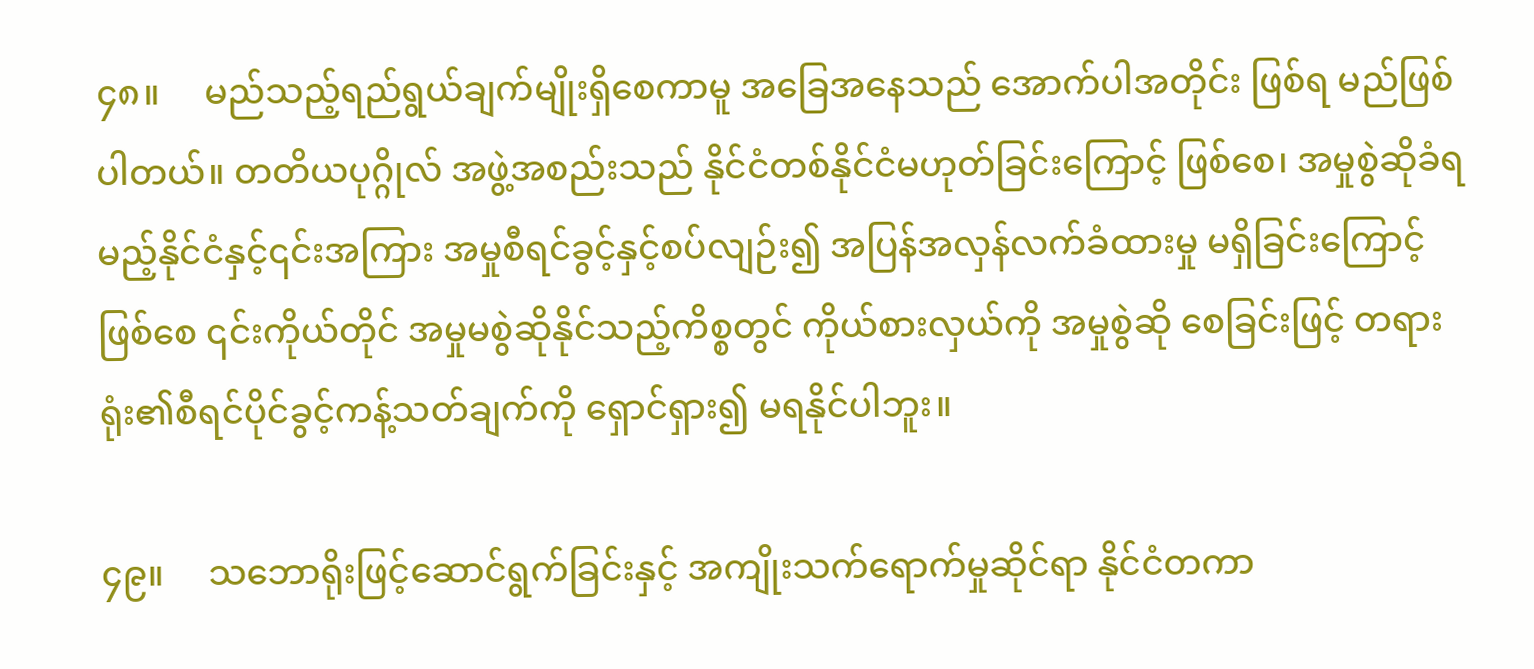၄၈။     မည်သည့်ရည်ရွယ်ချက်မျိုးရှိစေကာမူ အခြေအနေသည် အောက်ပါအတိုင်း ဖြစ်ရ မည်ဖြစ်ပါတယ်။ တတိယပုဂ္ဂိုလ် အဖွဲ့အစည်းသည် နိုင်ငံတစ်နိုင်ငံမဟုတ်ခြင်းကြောင့် ဖြစ်စေ၊ အမှုစွဲဆိုခံရမည့်နိုင်ငံနှင့်၎င်းအကြား အမှုစီရင်ခွင့်နှင့်စပ်လျဉ်း၍ အပြန်အလှန်လက်ခံထားမှု မရှိခြင်းကြောင့်ဖြစ်စေ ၎င်းကိုယ်တိုင် အမှုမစွဲဆိုနိုင်သည့်ကိစ္စတွင် ကိုယ်စားလှယ်ကို အမှုစွဲဆို စေခြင်းဖြင့် တရားရုံး၏စီရင်ပိုင်ခွင့်ကန့်သတ်ချက်ကို ရှောင်ရှား၍ မရနိုင်ပါဘူး။

၄၉။     သဘောရိုးဖြင့်ဆောင်ရွက်ခြင်းနှင့် အကျိုးသက်ရောက်မှုဆိုင်ရာ နိုင်ငံတကာ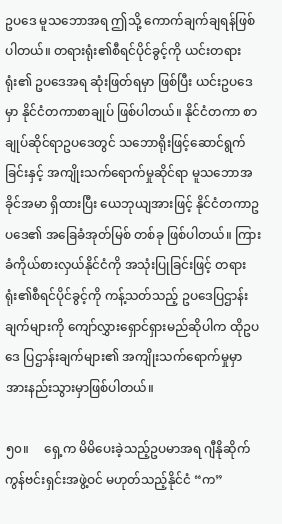ဥပဒေ မူသဘောအရ ဤသို့ ကောက်ချက်ချရန်ဖြစ်ပါတယ်။ တရားရုံး၏စီရင်ပိုင်ခွင့်ကို ယင်းတရားရုံး၏ ဥပဒေအရ ဆုံးဖြတ်ရမှာ ဖြစ်ပြီး ယင်းဥပဒေမှာ နိုင်ငံတကာစာချုပ် ဖြစ်ပါတယ်။ နိုင်ငံတကာ စာချုပ်ဆိုင်ရာဥပဒေတွင် သဘောရိုးဖြင့်ဆောင်ရွက်ခြင်းနှင့် အကျိုးသက်ရောက်မှုဆိုင်ရာ မူသဘောအခိုင်အမာ ရှိထားပြီး ယေဘုယျအားဖြင့် နိုင်ငံတကာဥပဒေ၏ အခြေခံအုတ်မြစ် တစ်ခု ဖြစ်ပါတယ်။ ကြားခံကိုယ်စားလှယ်နိုင်ငံကို အသုံးပြုခြင်းဖြင့် တရားရုံး၏စီရင်ပိုင်ခွင့်ကို ကန့်သတ်သည့် ဥပဒေပြဌာန်းချက်များကို ကျော်လွှားရှောင်ရှားမည်ဆိုပါက ထိုဥပဒေ ပြဌာန်းချက်များ၏ အကျိုးသက်ရောက်မှုမှာ အားနည်းသွားမှာဖြစ်ပါတယ်။

၅၀။     ရှေ့က မိမိပေးခဲ့သည့်ဥပမာအရ ဂျီနိုဆိုက်ကွန်ဗင်းရှင်းအဖွဲ့ဝင် မဟုတ်သည့်နိုင်ငံ “က”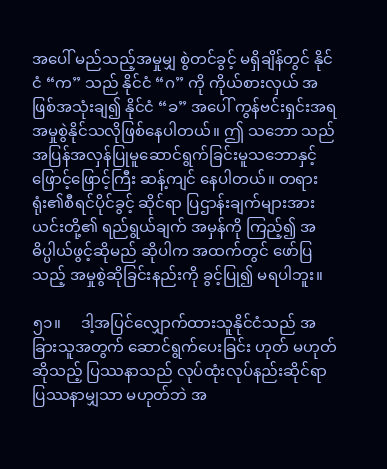အပေါ် မည်သည့်အမှုမျှ စွဲတင်ခွင့် မရှိချိန်တွင် နိုင်ငံ “က” သည် နိုင်ငံ “ဂ” ကို ကိုယ်စားလှယ် အဖြစ်အသုံးချ၍ နိုင်ငံ “ခ” အပေါ် ကွန်ဗင်းရှင်းအရ အမှုစွဲနိုင်သလိုဖြစ်နေပါတယ်။ ဤ သဘော သည် အပြန်အလှန်ပြုမူဆောင်ရွက်ခြင်းမူသဘောနှင့် ဖြောင့်ဖြောင့်ကြီး ဆန့်ကျင် နေပါတယ်။ တရားရုံး၏စီရင်ပိုင်ခွင့် ဆိုင်ရာ ပြဌာန်းချက်များအား ယင်းတို့၏ ရည်ရွယ်ချက် အမှန်ကို ကြည့်၍ အဓိပ္ပါယ်ဖွင့်ဆိုမည် ဆိုပါက အထက်တွင် ဖော်ပြသည့် အမှုစွဲဆိုခြင်းနည်းကို ခွင့်ပြု၍ မရပါဘူး။

၅၁။     ဒါ့အပြင်လျှောက်ထားသူနိုင်ငံသည် အခြားသူအတွက် ဆောင်ရွက်ပေးခြင်း ဟုတ် မဟုတ် ဆိုသည့် ပြဿနာသည် လုပ်ထုံးလုပ်နည်းဆိုင်ရာပြဿနာမျှသာ မဟုတ်ဘဲ အ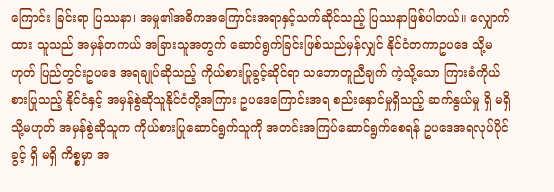ကြောင်း ခြင်းရာ ပြဿနာ၊ အမှု၏အဓိကအကြောင်းအရာနှင့်သက်ဆိုင်သည့် ပြဿနာဖြစ်ပါတယ်။ လျှောက်ထား သူသည် အမှန်တကယ် အခြားသူအတွက် ဆောင်ရွက်ခြင်းဖြစ်သည်မှန်လျှင် နိုင်ငံတကာဥပဒေ သို့မဟုတ် ပြည်တွင်းဥပဒေ အရချုပ်ဆိုသည့် ကိုယ်စားပြုခွင့်ဆိုင်ရာ သဘောတူညီချက် ကဲ့သို့သော ကြားခံကိုယ်စားပြုသည့် နိုင်ငံနှင့် အမှန်စွဲဆိုသူနိုင်ငံတို့အကြား ဥပဒေကြောင်းအရ စည်းနှောင်မှုရှိသည့် ဆက်နွယ်မှု ရှိ မရှိ  သို့မဟုတ် အမှန်စွဲဆိုသူက ကိုယ်စားပြုဆောင်ရွက်သူကို အတင်းအကြပ်ဆောင်ရွက်စေရန် ဥပဒေအရလုပ်ပိုင်ခွင့် ရှိ မရှိ ကိစ္စမှာ အ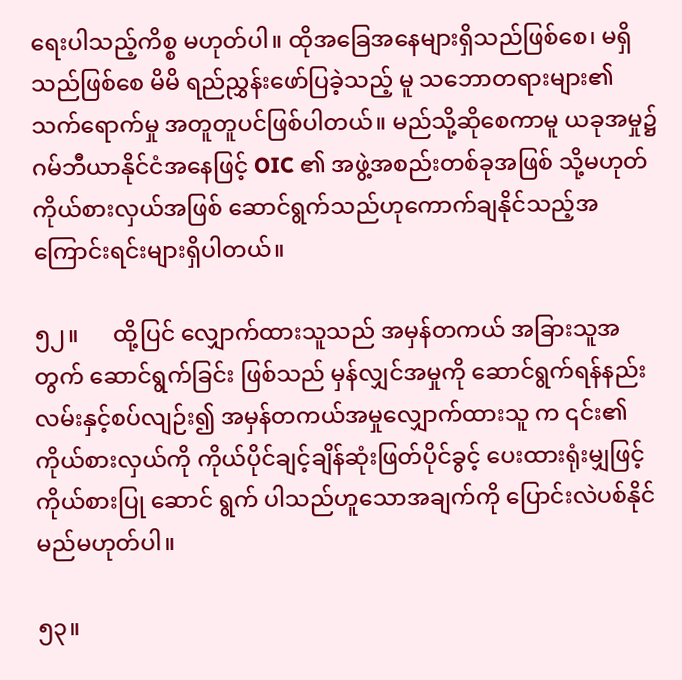ရေးပါသည့်ကိစ္စ မဟုတ်ပါ။ ထိုအခြေအနေများရှိသည်ဖြစ်စေ၊ မရှိသည်ဖြစ်စေ မိမိ ရည်ညွှန်းဖော်ပြခဲ့သည့် မူ သဘောတရားများ၏သက်ရောက်မှု အတူတူပင်ဖြစ်ပါတယ်။ မည်သို့ဆိုစေကာမူ ယခုအမှု၌ ဂမ်ဘီယာနိုင်ငံအနေဖြင့် OIC ၏ အဖွဲ့အစည်းတစ်ခုအဖြစ် သို့မဟုတ် ကိုယ်စားလှယ်အဖြစ် ဆောင်ရွက်သည်ဟုကောက်ချနိုင်သည့်အကြောင်းရင်းများရှိပါတယ်။

၅၂။      ထို့ပြင် လျှောက်ထားသူသည် အမှန်တကယ် အခြားသူအတွက် ဆောင်ရွက်ခြင်း ဖြစ်သည် မှန်လျှင်အမှုကို ဆောင်ရွက်ရန်နည်းလမ်းနှင့်စပ်လျဉ်း၍ အမှန်တကယ်အမှုလျှောက်ထားသူ က ၎င်း၏ ကိုယ်စားလှယ်ကို ကိုယ်ပိုင်ချင့်ချိန်ဆုံးဖြတ်ပိုင်ခွင့် ပေးထားရုံးမျှဖြင့် ကိုယ်စားပြု ဆောင် ရွက် ပါသည်ဟူသောအချက်ကို ပြောင်းလဲပစ်နိုင်မည်မဟုတ်ပါ။

၅၃။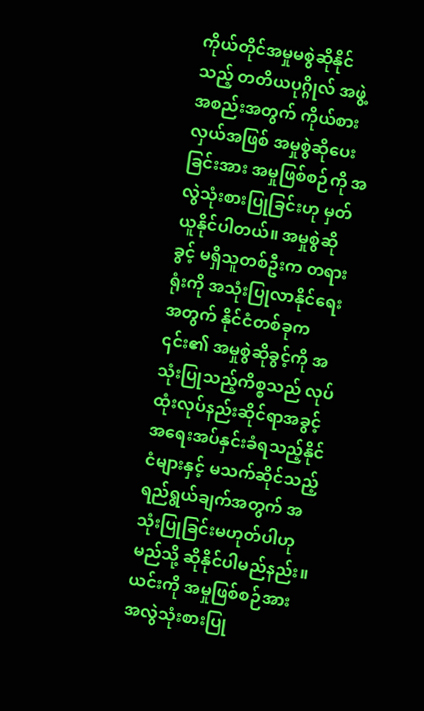ကိုယ်တိုင်အမှုမစွဲဆိုနိုင်သည့် တတိယပုဂ္ဂိုလ် အဖွဲ့အစည်းအတွက် ကိုယ်စားလှယ်အဖြစ် အမှုစွဲဆိုပေးခြင်းအား အမှုဖြစ်စဉ်ကို အလွဲသုံးစားပြုခြင်းဟု မှတ်ယူနိုင်ပါတယ်။ အမှုစွဲဆိုခွင့် မရှိသူတစ်ဦးက တရားရုံးကို အသုံးပြုလာနိုင်ရေးအတွက် နိုင်ငံတစ်ခုက ၎င်း၏ အမှုစွဲဆိုခွင့်ကို အသုံးပြုသည့်ကိစ္စသည် လုပ်ထုံးလုပ်နည်းဆိုင်ရာအခွင့်အရေးအပ်နှင်းခံရသည့်နိုင်ငံများနှင့် မသက်ဆိုင်သည့် ရည်ရွယ်ချက်အတွက် အသုံးပြုခြင်းမဟုတ်ပါဟု မည်သို့ ဆိုနိုင်ပါမည်နည်း။ ယင်းကို အမှုဖြစ်စဉ်အား အလွဲသုံးစားပြု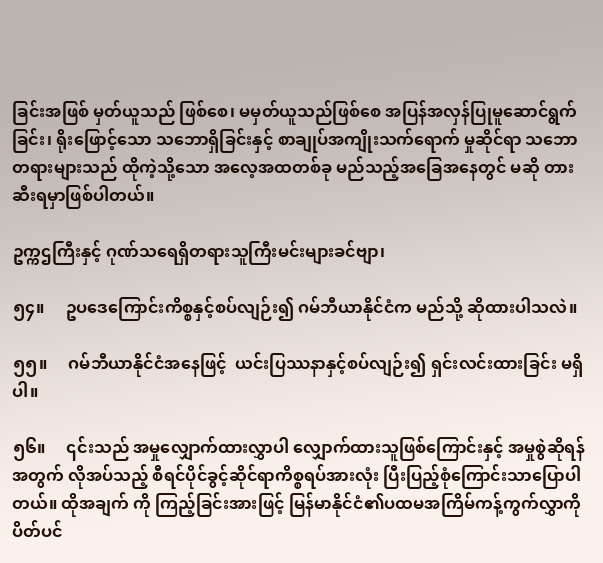ခြင်းအဖြစ် မှတ်ယူသည် ဖြစ်စေ၊ မမှတ်ယူသည်ဖြစ်စေ အပြန်အလှန်ပြုမူဆောင်ရွက်ခြင်း၊ ရိုးဖြောင့်သော သဘောရှိခြင်းနှင့် စာချုပ်အကျိုးသက်ရောက် မှုဆိုင်ရာ သဘောတရားများသည် ထိုကဲ့သို့သော အလေ့အထတစ်ခု မည်သည့်အခြေအနေတွင် မဆို တားဆီးရမှာဖြစ်ပါတယ်။

ဥက္ကဌကြီးနှင့် ဂုဏ်သရေရှိတရားသူကြီးမင်းများခင်ဗျာ၊

၅၄။     ဥပဒေကြောင်းကိစ္စနှင့်စပ်လျဉ်း၍ ဂမ်ဘီယာနိုင်ငံက မည်သို့ ဆိုထားပါသလဲ။

၅၅။     ဂမ်ဘီယာနိုင်ငံအနေဖြင့်  ယင်းပြဿနာနှင့်စပ်လျဉ်း၍ ရှင်းလင်းထားခြင်း မရှိပါ။

၅၆။     ၎င်းသည် အမှုလျှောက်ထားလွှာပါ လျှောက်ထားသူဖြစ်ကြောင်းနှင့် အမှုစွဲဆိုရန် အတွက် လိုအပ်သည့် စီရင်ပိုင်ခွင့်ဆိုင်ရာကိစ္စရပ်အားလုံး ပြီးပြည့်စုံကြောင်းသာပြောပါတယ်။ ထိုအချက် ကို ကြည့်ခြင်းအားဖြင့် မြန်မာနိုင်ငံ၏ပထမအကြိမ်ကန့်ကွက်လွှာကိုပိတ်ပင်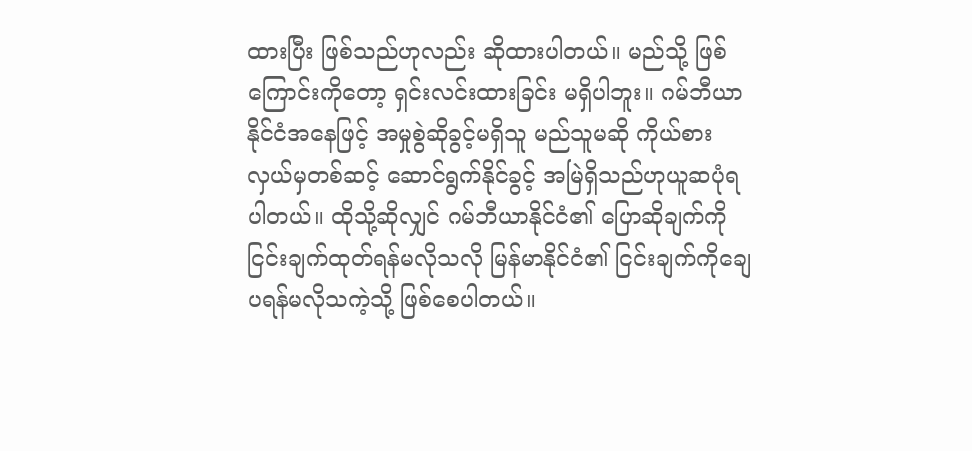ထားပြီး ဖြစ်သည်ဟုလည်း ဆိုထားပါတယ်။ မည်သို့ ဖြစ်ကြောင်းကိုတော့ ရှင်းလင်းထားခြင်း မရှိပါဘူး။ ဂမ်ဘီယာနိုင်ငံအနေဖြင့် အမှုစွဲဆိုခွင့်မရှိသူ မည်သူမဆို ကိုယ်စားလှယ်မှတစ်ဆင့် ဆောင်ရွက်နိုင်ခွင့် အမြဲရှိသည်ဟုယူဆပုံရပါတယ်။ ထိုသို့ဆိုလျှင် ဂမ်ဘီယာနိုင်ငံ၏ ပြောဆိုချက်ကို ငြင်းချက်ထုတ်ရန်မလိုသလို မြန်မာနိုင်ငံ၏ ငြင်းချက်ကိုချေပရန်မလိုသကဲ့သို့ ဖြစ်စေပါတယ်။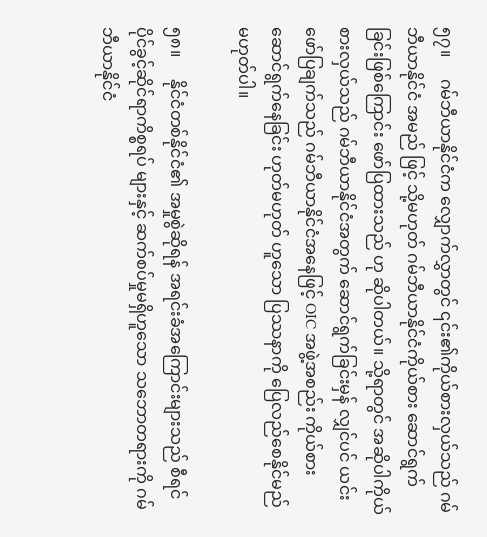၅၇။     ဂမ်ဘီယာနိုင်ငံက လျှောက်လွှာတွင် ၎င်း၏ကိုယ်စားလှယ်သည် ဂမ်ဘီယာနိုင်ငံ အမည် ဖြင့် သို့မဟုတ် ဂမ်ဘီယာနိုင်ငံကိုယ်စား ဆောင်ရွက်ခြင်းဖြစ်ကြောင်း ဖော်ပြထားသည် ဟု ဆိုပါတယ်။ သို့ရာတွင် အဆိုပါကိုယ်စားလှယ်သည် ဂမ်ဘီယာနိုင်ငံအတွက် ဆောင်ရွက်ခြင်းမှန် လျှင်ပင် ယင်းဖော်ပြချက်သည် ဂမ်ဘီယာနိုင်ငံအနေဖြင့် OIC အဖွဲ့အစည်း ကိုယ်စား ဆောင်ရွက်နေခြင်း ဟုတ်မဟုတ် ဟူသော ပြဿနာကို ပြေလည်စေနိုင်မည်မဟုတ်ပါ။

၅၈။     နိုင်ငံတစ်နိုင်ငံ၏ အမှုစွဲဆိုရန် အရင်းခံအကြောင်းများသည် စီရင်ပိုင်ခွင့်ဆိုင်ရာကိစ္စရပ် များနှင့် ဆက်စပ်မှုမရှိဟူသော သဘောတရားကို ဂမ်ဘီယာနိုင်ငံ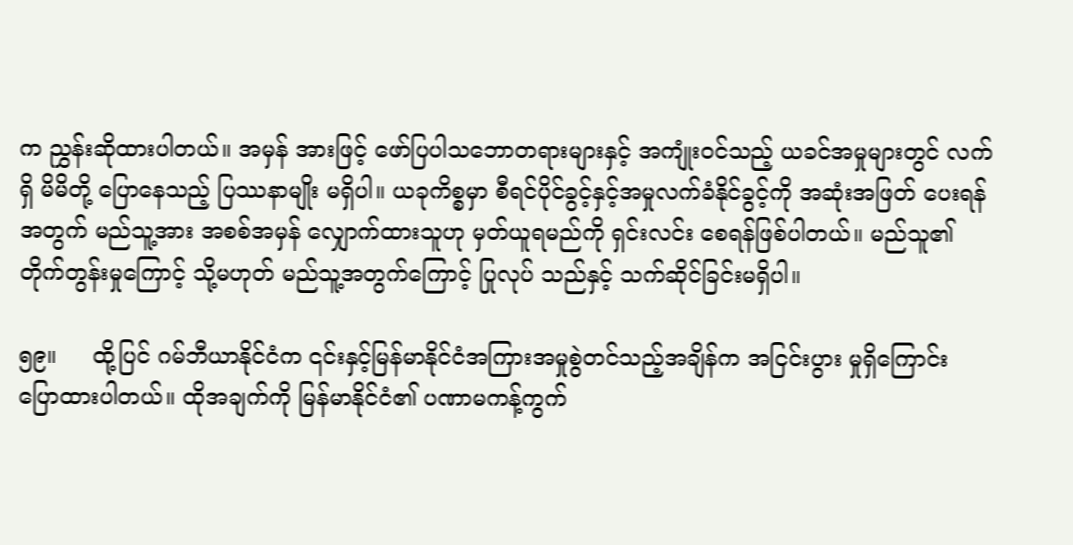က ညွှန်းဆိုထားပါတယ်။ အမှန် အားဖြင့် ဖော်ပြပါသဘောတရားများနှင့် အကျုံးဝင်သည့် ယခင်အမှုများတွင် လက်ရှိ မိမိတို့ ပြောနေသည့် ပြဿနာမျိုး မရှိပါ။ ယခုကိစ္စမှာ စီရင်ပိုင်ခွင့်နှင့်အမှုလက်ခံနိုင်ခွင့်ကို အဆုံးအဖြတ် ပေးရန်အတွက် မည်သူ့အား အစစ်အမှန် လျှောက်ထားသူဟု မှတ်ယူရမည်ကို ရှင်းလင်း စေရန်ဖြစ်ပါတယ်။ မည်သူ၏ တိုက်တွန်းမှုကြောင့် သို့မဟုတ် မည်သူ့အတွက်ကြောင့် ပြုလုပ် သည်နှင့် သက်ဆိုင်ခြင်းမရှိပါ။

၅၉။     ထို့ပြင် ဂမ်ဘီယာနိုင်ငံက ၎င်းနှင့်မြန်မာနိုင်ငံအကြားအမှုစွဲတင်သည့်အချိန်က အငြင်းပွား မှုရှိကြောင်း ပြောထားပါတယ်။ ထိုအချက်ကို မြန်မာနိုင်ငံ၏ ပဏာမကန့်ကွက်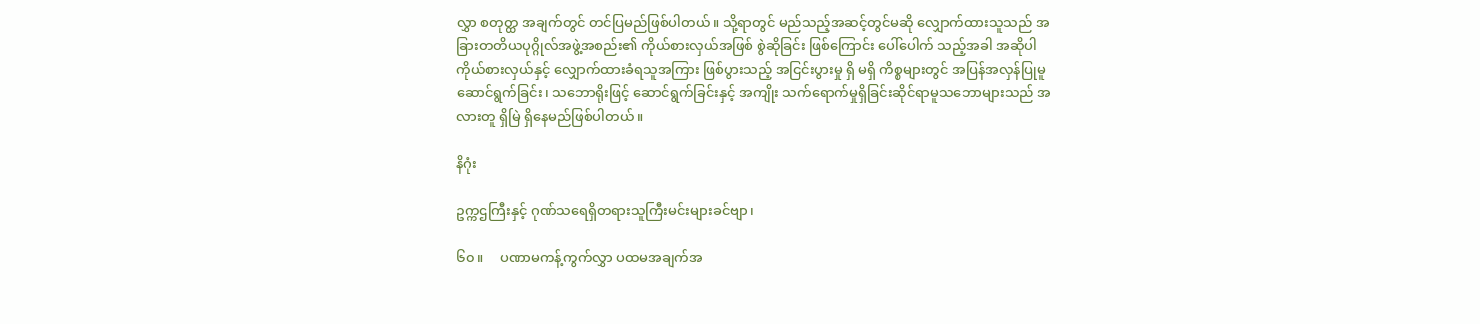လွှာ စတုတ္ထ အချက်တွင် တင်ပြမည်ဖြစ်ပါတယ်။ သို့ရာတွင် မည်သည့်အဆင့်တွင်မဆို လျှောက်ထားသူသည် အခြားတတိယပုဂ္ဂိုလ်အဖွဲ့အစည်း၏ ကိုယ်စားလှယ်အဖြစ် စွဲဆိုခြင်း ဖြစ်ကြောင်း ပေါ်ပေါက် သည့်အခါ အဆိုပါကိုယ်စားလှယ်နှင့် လျှောက်ထားခံရသူအကြား ဖြစ်ပွားသည့် အငြင်းပွားမှု ရှိ မရှိ ကိစ္စများတွင် အပြန်အလှန်ပြုမူဆောင်ရွက်ခြင်း၊ သဘောရိုးဖြင့် ဆောင်ရွက်ခြင်းနှင့် အကျိုး သက်ရောက်မှုရှိခြင်းဆိုင်ရာမူသဘောများသည် အလားတူ ရှိမြဲ ရှိနေမည်ဖြစ်ပါတယ်။

နိဂုံး

ဥက္ကဌကြီးနှင့် ဂုဏ်သရေရှိတရားသူကြီးမင်းများခင်ဗျာ၊

၆၀။     ပဏာမကန့်ကွက်လွှာ ပထမအချက်အ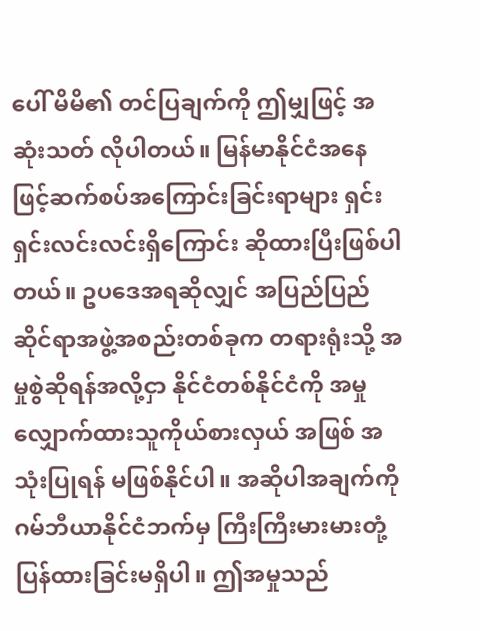ပေါ် မိမိ၏ တင်ပြချက်ကို ဤမျှဖြင့် အဆုံးသတ် လိုပါတယ်။ မြန်မာနိုင်ငံအနေဖြင့်ဆက်စပ်အကြောင်းခြင်းရာများ ရှင်းရှင်းလင်းလင်းရှိကြောင်း ဆိုထားပြီးဖြစ်ပါတယ်။ ဥပဒေအရဆိုလျှင် အပြည်ပြည်ဆိုင်ရာအဖွဲ့အစည်းတစ်ခုက တရားရုံးသို့ အမှုစွဲဆိုရန်အလို့ငှာ နိုင်ငံတစ်နိုင်ငံကို အမှုလျှောက်ထားသူကိုယ်စားလှယ် အဖြစ် အသုံးပြုရန် မဖြစ်နိုင်ပါ။ အဆိုပါအချက်ကို ဂမ်ဘီယာနိုင်ငံဘက်မှ ကြီးကြီးမားမားတုံ့ပြန်ထားခြင်းမရှိပါ။ ဤအမှုသည်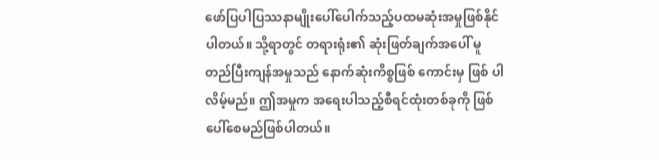ဖော်ပြပါပြဿနာမျိုးပေါ်ပေါက်သည့်ပထမဆုံးအမှုဖြစ်နိုင်ပါတယ်။ သို့ရာတွင် တရားရုံး၏ ဆုံးဖြတ်ချက်အပေါ် မူတည်ပြီးကျန်အမှုသည် နောက်ဆုံးကိစ္စဖြစ် ကောင်းမှ ဖြစ် ပါလိမ့်မည်။ ဤအမှုက အရေးပါသည့်စီရင်ထုံးတစ်ခုကို ဖြစ်ပေါ်စေမည်ဖြစ်ပါတယ်။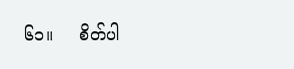၆၁။     စိတ်ပါ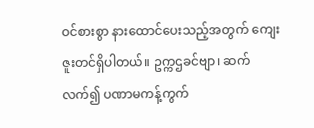ဝင်စားစွာ နားထောင်ပေးသည့်အတွက် ကျေးဇူးတင်ရှိပါတယ်။ ဥက္ကဌခင်ဗျာ၊ ဆက်လက်၍ ပဏာမကန့်ကွက်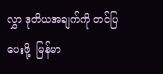လွှာ ဒုတိယအချက်ကို တင်ပြပေးဖို့  မြန်မာ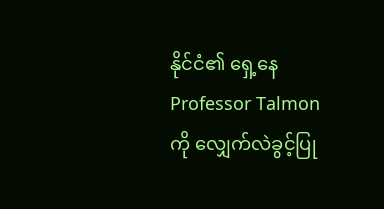နိုင်ငံ၏ ရှေ့နေ Professor Talmon ကို လျှေက်လဲခွင့်ပြု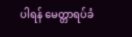ပါရန် မေတ္တာရပ်ခံ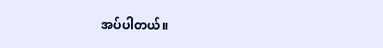အပ်ပါတယ်။